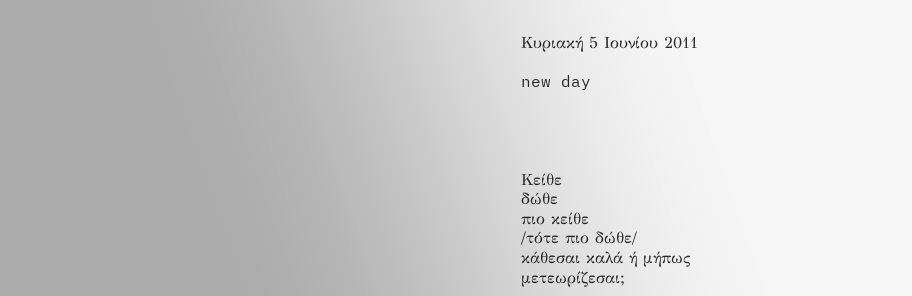Κυριακή 5 Ιουνίου 2011

new day




Κείθε
δώθε
πιο κείθε
/τότε πιο δώθε/
κάθεσαι καλά ή μήπως
μετεωρίζεσαι;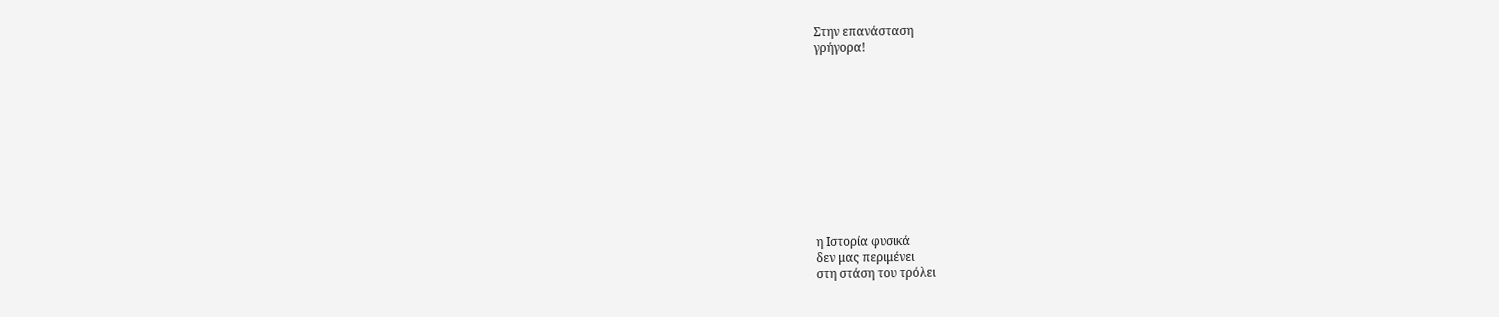Στην επανάσταση
γρήγορα!











η Ιστορία φυσικά
δεν μας περιμένει
στη στάση του τρόλει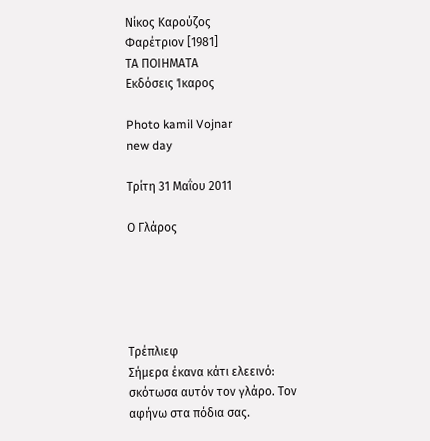Νίκος Καρούζος
Φαρέτριον [1981]
ΤΑ ΠΟΙΗΜΑΤΑ
Εκδόσεις Ίκαρος

Photo kamil Vojnar
new day

Τρίτη 31 Μαΐου 2011

Ο Γλάρος





Τρέπλιεφ
Σήμερα έκανα κάτι ελεεινό: σκότωσα αυτόν τον γλάρο. Τον αφήνω στα πόδια σας.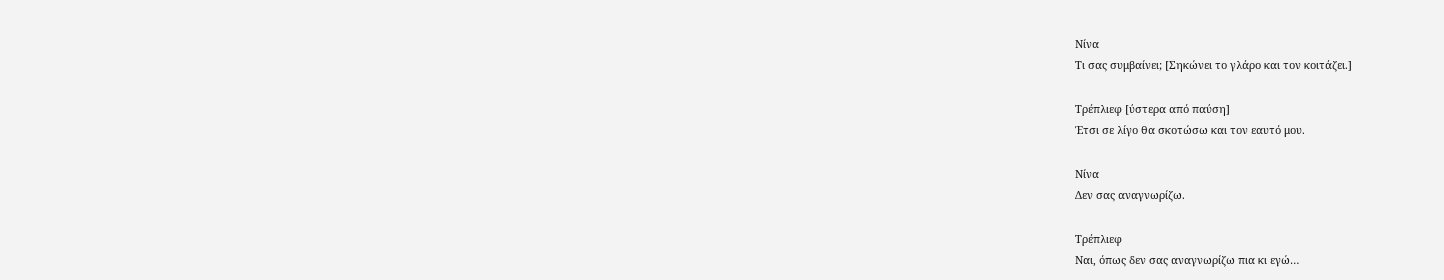Νίνα
Τι σας συμβαίνει; [Σηκώνει το γλάρο και τον κοιτάζει.]

Τρέπλιεφ [ύστερα από παύση]
Έτσι σε λίγο θα σκοτώσω και τον εαυτό μου.

Νίνα
Δεν σας αναγνωρίζω.

Τρέπλιεφ
Ναι, όπως δεν σας αναγνωρίζω πια κι εγώ…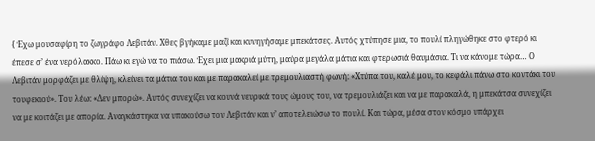{ Έχω μουσαφίρη το ζωγράφο Λεβιτάν. Χθες βγήκαμε μαζί και κυνηγήσαμε μπεκάτσες. Αυτός χτύπησε μια, το πουλί πληγώθηκε στο φτερό κι έπεσε σ’ ένα νερόλακκο. Πάω κι εγώ να το πιάσω. Έχει μια μακριά μύτη, μαύρα μεγάλα μάτια και φτερωσιά θαυμάσια. Τι να κάνομε τώρα… Ο Λεβιτάν μορφάζει με θλίψη, κλείνει τα μάτια του και με παρακαλεί με τρεμουλιαστή φωνή: «Χτύπα του, καλέ μου, το κεφάλι πάνω στο κοντάκι του τουφεκιού». Του λέω: «Δεν μπορώ». Αυτός συνεχίζει να κουνά νευρικά τους ώμους του, να τρεμουλιάζει και να με παρακαλά, η μπεκάτσα συνεχίζει να με κοιτάζει με απορία. Αναγκάστηκα να υπακούσω τον Λεβιτάν και ν’ αποτελειώσω το πουλί. Και τώρα, μέσα στον κόσμο υπάρχει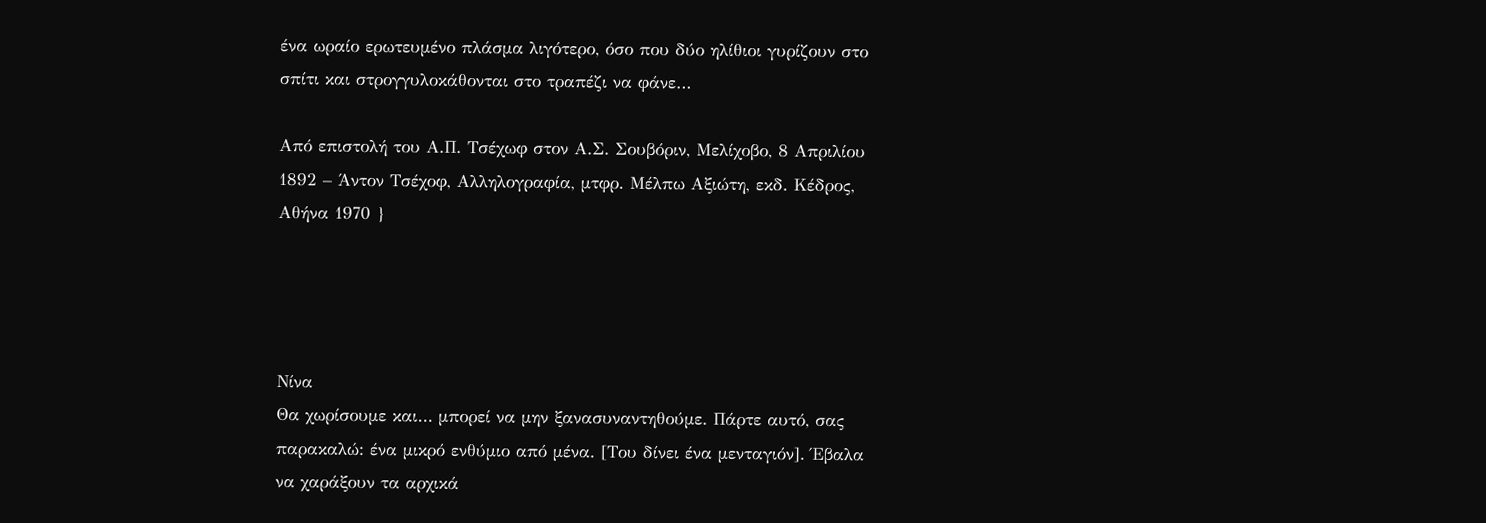ένα ωραίο ερωτευμένο πλάσμα λιγότερο, όσο που δύο ηλίθιοι γυρίζουν στο σπίτι και στρογγυλοκάθονται στο τραπέζι να φάνε…

Από επιστολή του Α.Π. Τσέχωφ στον Α.Σ. Σουβόριν, Μελίχοβο, 8 Απριλίου 1892 – Άντον Τσέχοφ, Αλληλογραφία, μτφρ. Μέλπω Αξιώτη, εκδ. Κέδρος, Αθήνα 1970 }




Νίνα
Θα χωρίσουμε και… μπορεί να μην ξανασυναντηθούμε. Πάρτε αυτό, σας παρακαλώ: ένα μικρό ενθύμιο από μένα. [Του δίνει ένα μενταγιόν]. Έβαλα να χαράξουν τα αρχικά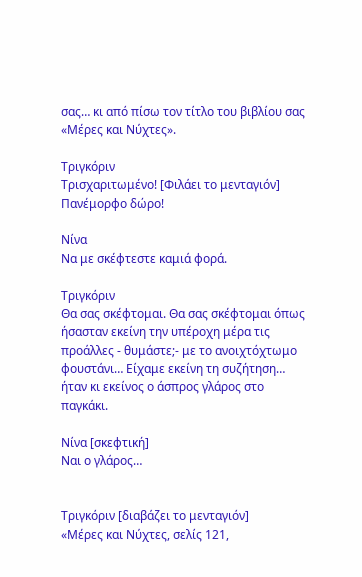σας… κι από πίσω τον τίτλο του βιβλίου σας «Μέρες και Νύχτες».

Τριγκόριν
Τρισχαριτωμένο! [Φιλάει το μενταγιόν] Πανέμορφο δώρο!

Νίνα
Να με σκέφτεστε καμιά φορά.

Τριγκόριν
Θα σας σκέφτομαι. Θα σας σκέφτομαι όπως ήσασταν εκείνη την υπέροχη μέρα τις προάλλες - θυμάστε;- με το ανοιχτόχτωμο φουστάνι… Είχαμε εκείνη τη συζήτηση… ήταν κι εκείνος ο άσπρος γλάρος στο παγκάκι.

Νίνα [σκεφτική]
Ναι ο γλάρος…


Τριγκόριν [διαβάζει το μενταγιόν]
«Μέρες και Νύχτες, σελίς 121,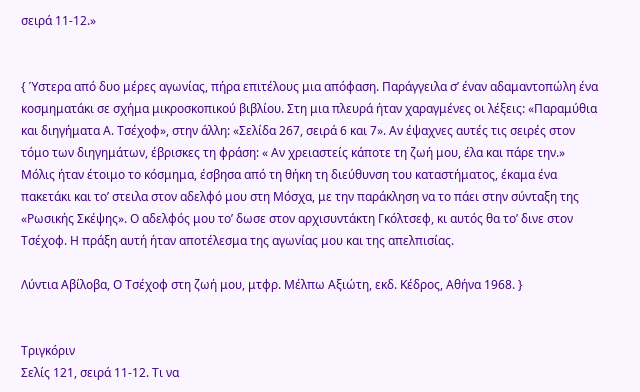σειρά 11-12.»


{ Ύστερα από δυο μέρες αγωνίας, πήρα επιτέλους μια απόφαση. Παράγγειλα σ’ έναν αδαμαντοπώλη ένα κοσμηματάκι σε σχήμα μικροσκοπικού βιβλίου. Στη μια πλευρά ήταν χαραγμένες οι λέξεις: «Παραμύθια και διηγήματα Α. Τσέχοφ», στην άλλη: «Σελίδα 267, σειρά 6 και 7». Αν έψαχνες αυτές τις σειρές στον τόμο των διηγημάτων, έβρισκες τη φράση: « Αν χρειαστείς κάποτε τη ζωή μου, έλα και πάρε την.» Μόλις ήταν έτοιμο το κόσμημα, έσβησα από τη θήκη τη διεύθυνση του καταστήματος, έκαμα ένα πακετάκι και το’ στειλα στον αδελφό μου στη Μόσχα, με την παράκληση να το πάει στην σύνταξη της «Ρωσικής Σκέψης». Ο αδελφός μου το’ δωσε στον αρχισυντάκτη Γκόλτσεφ, κι αυτός θα το’ δινε στον Τσέχοφ. Η πράξη αυτή ήταν αποτέλεσμα της αγωνίας μου και της απελπισίας.

Λύντια Αβίλοβα, Ο Τσέχοφ στη ζωή μου, μτφρ. Μέλπω Αξιώτη, εκδ. Κέδρος, Αθήνα 1968. }


Τριγκόριν
Σελίς 121, σειρά 11-12. Τι να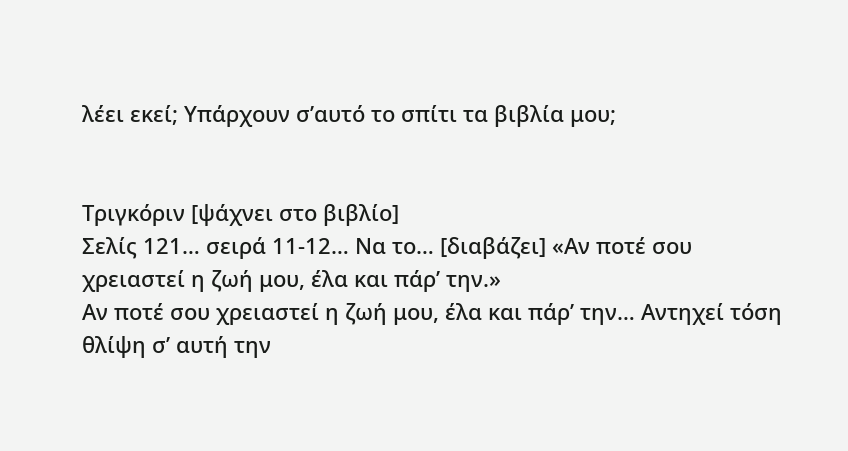λέει εκεί; Υπάρχουν σ’αυτό το σπίτι τα βιβλία μου;


Τριγκόριν [ψάχνει στο βιβλίο]
Σελίς 121… σειρά 11-12… Να το… [διαβάζει] «Αν ποτέ σου χρειαστεί η ζωή μου, έλα και πάρ’ την.»
Αν ποτέ σου χρειαστεί η ζωή μου, έλα και πάρ’ την… Αντηχεί τόση θλίψη σ’ αυτή την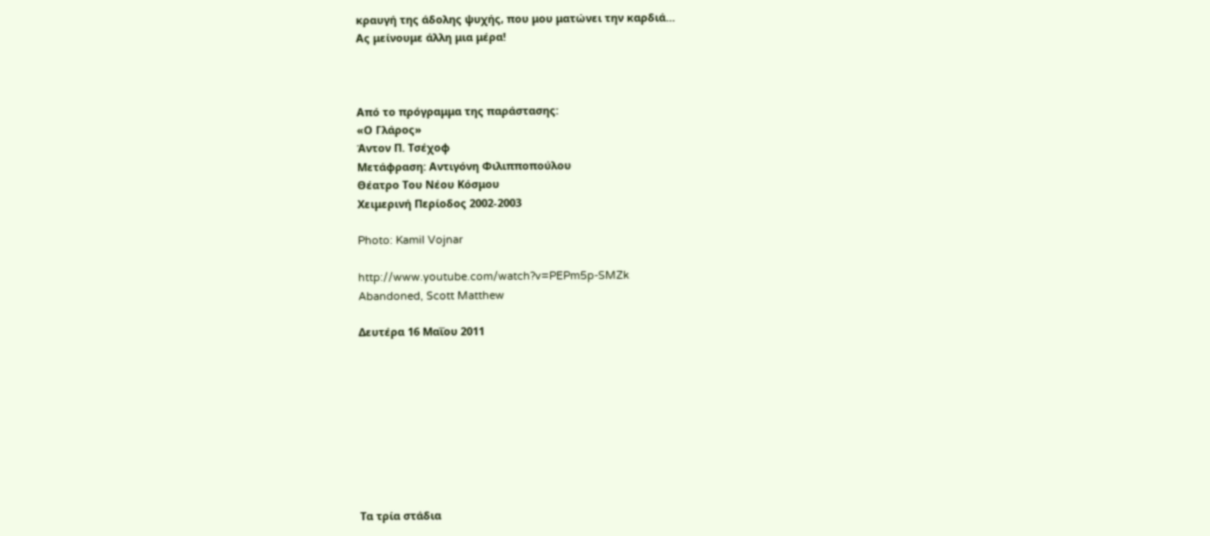κραυγή της άδολης ψυχής, που μου ματώνει την καρδιά…
Ας μείνουμε άλλη μια μέρα!



Από το πρόγραμμα της παράστασης:
«Ο Γλάρος»
Άντον Π. Τσέχοφ
Mετάφραση: Αντιγόνη Φιλιπποπούλου
Θέατρο Του Νέου Κόσμου
Χειμερινή Περίοδος 2002-2003

Photo: Kamil Vojnar

http://www.youtube.com/watch?v=PEPm5p-SMZk
Abandoned, Scott Matthew

Δευτέρα 16 Μαΐου 2011









Τα τρία στάδια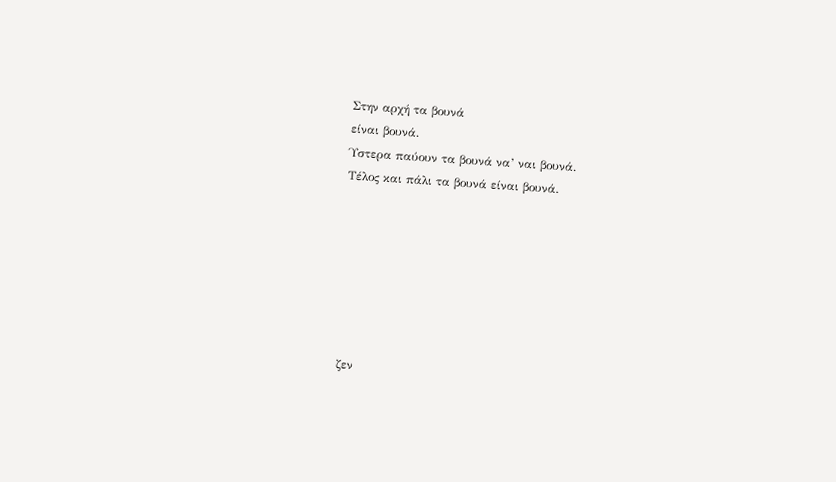Στην αρχή τα βουνά
είναι βουνά.
Ύστερα παύουν τα βουνά να’ ναι βουνά.
Τέλος και πάλι τα βουνά είναι βουνά.







ζεν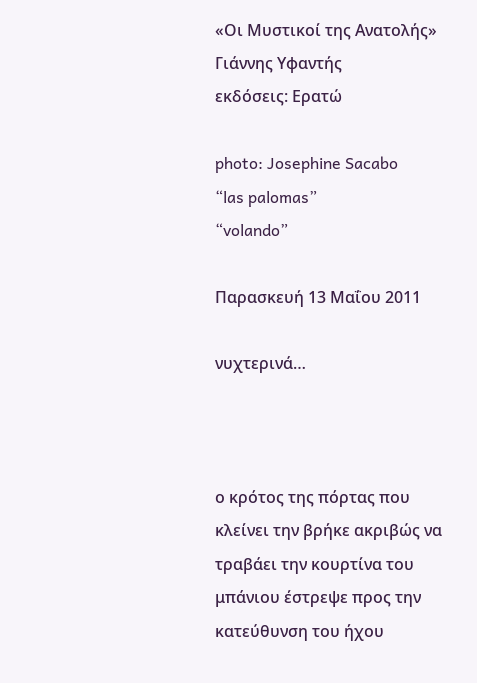«Οι Μυστικοί της Ανατολής»
Γιάννης Υφαντής
εκδόσεις: Ερατώ

photo: Josephine Sacabo
“las palomas”
“volando”

Παρασκευή 13 Μαΐου 2011

νυχτερινά…



ο κρότος της πόρτας που κλείνει την βρήκε ακριβώς να τραβάει την κουρτίνα του μπάνιου έστρεψε προς την κατεύθυνση του ήχου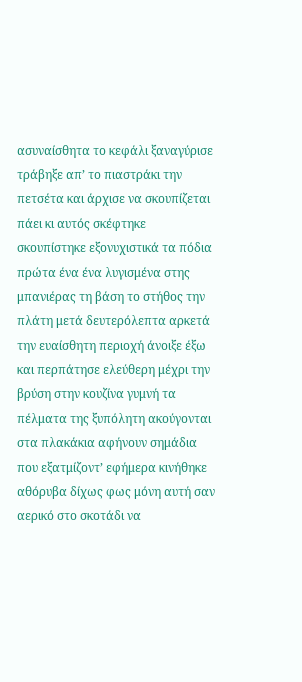ασυναίσθητα το κεφάλι ξαναγύρισε τράβηξε απ’ το πιαστράκι την πετσέτα και άρχισε να σκουπίζεται πάει κι αυτός σκέφτηκε σκουπίστηκε εξονυχιστικά τα πόδια πρώτα ένα ένα λυγισμένα στης μπανιέρας τη βάση το στήθος την πλάτη μετά δευτερόλεπτα αρκετά την ευαίσθητη περιοχή άνοιξε έξω και περπάτησε ελεύθερη μέχρι την βρύση στην κουζίνα γυμνή τα πέλματα της ξυπόλητη ακούγονται στα πλακάκια αφήνουν σημάδια που εξατμίζοντ’ εφήμερα κινήθηκε αθόρυβα δίχως φως μόνη αυτή σαν αερικό στο σκοτάδι να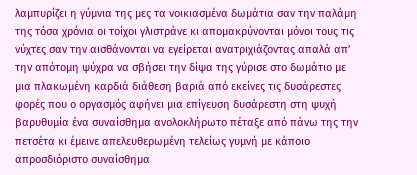λαμπυρίζει η γύμνια της μες τα νοικιασμένα δωμάτια σαν την παλάμη της τόσα χρόνια οι τοίχοι γλιστράνε κι απομακρύνονται μόνοι τους τις νύχτες σαν την αισθάνονται να εγείρεται ανατριχιάζοντας απαλά απ’ την απότομη ψύχρα να σβήσει την δίψα της γύρισε στο δωμάτιο με μια πλακωμένη καρδιά διάθεση βαριά από εκείνες τις δυσάρεστες φορές που ο οργασμός αφήνει μια επίγευση δυσάρεστη στη ψυχή βαρυθυμία ένα συναίσθημα ανολοκλήρωτο πέταξε από πάνω της την πετσέτα κι έμεινε απελευθερωμένη τελείως γυμνή με κάποιο απροσδιόριστο συναίσθημα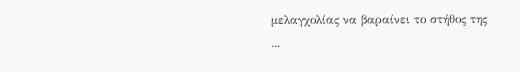μελαγχολίας να βαραίνει το στήθος της ...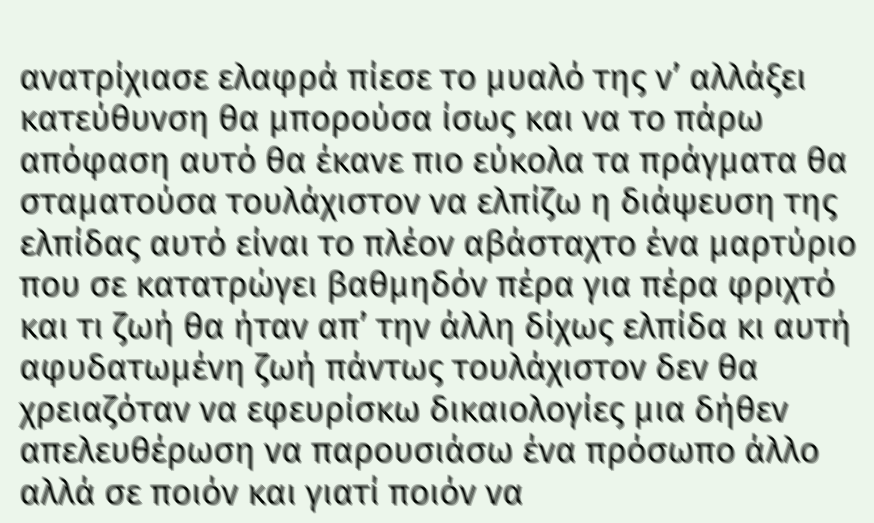ανατρίχιασε ελαφρά πίεσε το μυαλό της ν’ αλλάξει κατεύθυνση θα μπορούσα ίσως και να το πάρω απόφαση αυτό θα έκανε πιο εύκολα τα πράγματα θα σταματούσα τουλάχιστον να ελπίζω η διάψευση της ελπίδας αυτό είναι το πλέον αβάσταχτο ένα μαρτύριο που σε κατατρώγει βαθμηδόν πέρα για πέρα φριχτό και τι ζωή θα ήταν απ’ την άλλη δίχως ελπίδα κι αυτή αφυδατωμένη ζωή πάντως τουλάχιστον δεν θα χρειαζόταν να εφευρίσκω δικαιολογίες μια δήθεν απελευθέρωση να παρουσιάσω ένα πρόσωπο άλλο αλλά σε ποιόν και γιατί ποιόν να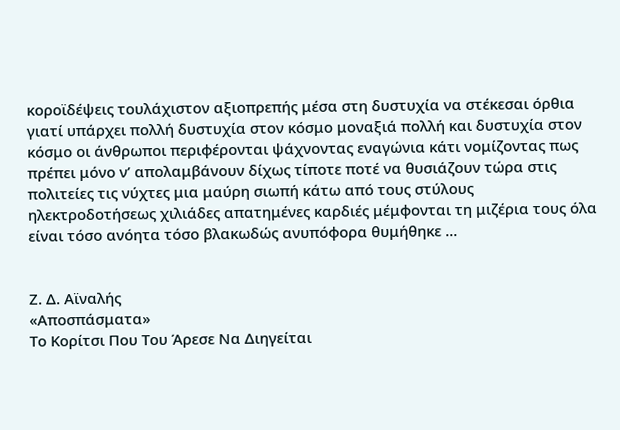κοροϊδέψεις τουλάχιστον αξιοπρεπής μέσα στη δυστυχία να στέκεσαι όρθια γιατί υπάρχει πολλή δυστυχία στον κόσμο μοναξιά πολλή και δυστυχία στον κόσμο οι άνθρωποι περιφέρονται ψάχνοντας εναγώνια κάτι νομίζοντας πως πρέπει μόνο ν’ απολαμβάνουν δίχως τίποτε ποτέ να θυσιάζουν τώρα στις πολιτείες τις νύχτες μια μαύρη σιωπή κάτω από τους στύλους ηλεκτροδοτήσεως χιλιάδες απατημένες καρδιές μέμφονται τη μιζέρια τους όλα είναι τόσο ανόητα τόσο βλακωδώς ανυπόφορα θυμήθηκε ...


Ζ. Δ. Αϊναλής
«Αποσπάσματα»
Το Κορίτσι Που Του Άρεσε Να Διηγείται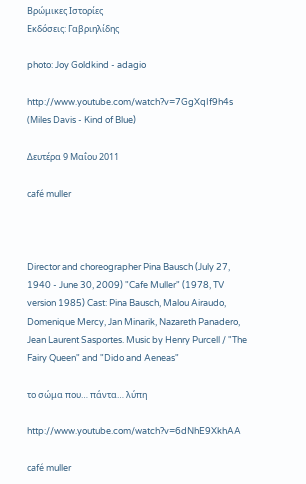Βρώμικες Ιστορίες
Εκδόσεις: Γαβριηλίδης

photo: Joy Goldkind - adagio

http://www.youtube.com/watch?v=7GgXqIf9h4s
(Μiles Davis - Kind of Blue)

Δευτέρα 9 Μαΐου 2011

café muller



Director and choreographer Pina Bausch (July 27, 1940 - June 30, 2009) "Cafe Muller" (1978, TV version 1985) Cast: Pina Bausch, Malou Airaudo, Domenique Mercy, Jan Minarik, Nazareth Panadero, Jean Laurent Sasportes. Musiс by Henry Purcell / "The Fairy Queen" and "Dido and Aeneas"

το σώμα που… πάντα… λύπη

http://www.youtube.com/watch?v=6dNhE9XkhAA

café muller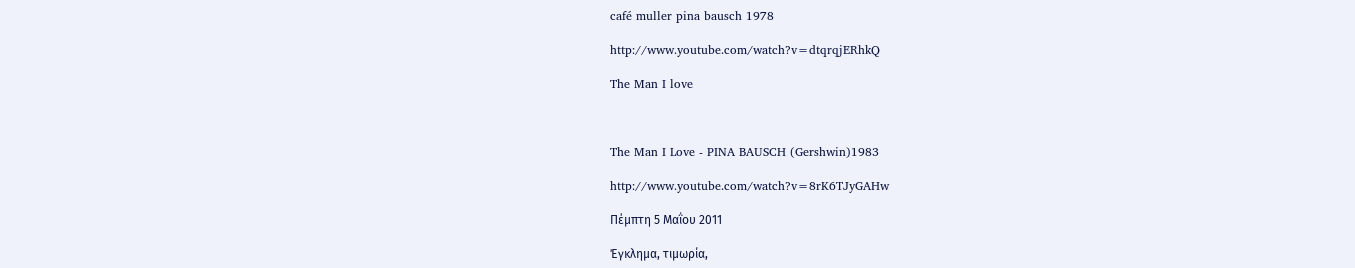café muller pina bausch 1978

http://www.youtube.com/watch?v=dtqrqjERhkQ

The Man I love



The Man I Love - PINA BAUSCH (Gershwin)1983

http://www.youtube.com/watch?v=8rK6TJyGAHw

Πέμπτη 5 Μαΐου 2011

Έγκλημα, τιμωρία,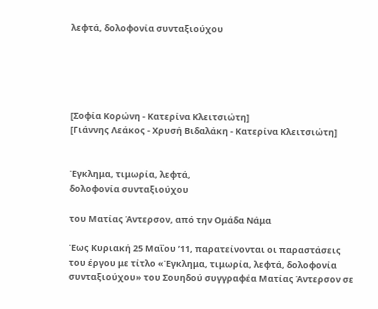λεφτά, δολοφονία συνταξιούχου





[Σοφία Κορώνη - Κατερίνα Κλειτσιώτη]
[Γιάννης Λεάκος - Χρυσή Βιδαλάκη - Κατερίνα Κλειτσιώτη]


Έγκλημα, τιμωρία, λεφτά,
δολοφονία συνταξιούχου

του Ματίας Άντερσον, από την Ομάδα Νάμα

Έως Κυριακή 25 Μαΐου ’11, παρατείνονται οι παραστάσεις του έργου με τίτλο «Έγκλημα, τιμωρία, λεφτά, δολοφονία συνταξιούχου» του Σουηδού συγγραφέα Ματίας Άντερσον σε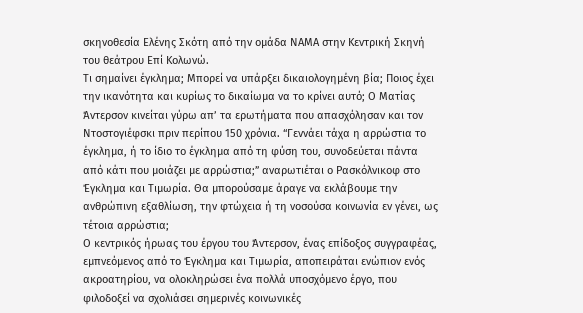σκηνοθεσία Ελένης Σκότη από την ομάδα ΝΑΜΑ στην Κεντρική Σκηνή του θεάτρου Επί Κολωνώ.
Τι σημαίνει έγκλημα; Μπορεί να υπάρξει δικαιολογημένη βία; Ποιος έχει την ικανότητα και κυρίως το δικαίωμα να το κρίνει αυτό; Ο Ματίας Άντερσον κινείται γύρω απ’ τα ερωτήματα που απασχόλησαν και τον Ντοστογιέφσκι πριν περίπου 150 χρόνια. “Γεννάει τάχα η αρρώστια το έγκλημα, ή το ίδιο το έγκλημα από τη φύση του, συνοδεύεται πάντα από κάτι που μοιάζει με αρρώστια;” αναρωτιέται ο Ρασκόλνικοφ στο Έγκλημα και Τιμωρία. Θα μπορούσαμε άραγε να εκλάβουμε την ανθρώπινη εξαθλίωση, την φτώχεια ή τη νοσούσα κοινωνία εν γένει, ως τέτοια αρρώστια;
Ο κεντρικός ήρωας του έργου του Άντερσον, ένας επίδοξος συγγραφέας, εμπνεόμενος από το Έγκλημα και Τιμωρία, αποπειράται ενώπιον ενός ακροατηρίου, να ολοκληρώσει ένα πολλά υποσχόμενο έργο, που φιλοδοξεί να σχολιάσει σημερινές κοινωνικές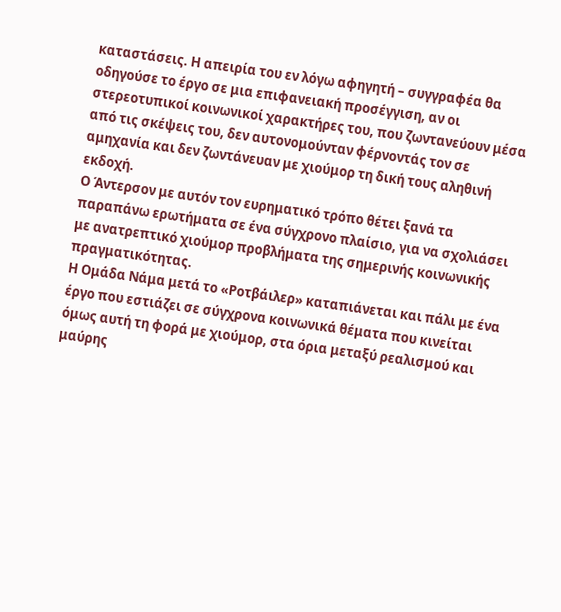καταστάσεις. Η απειρία του εν λόγω αφηγητή – συγγραφέα θα οδηγούσε το έργο σε μια επιφανειακή προσέγγιση, αν οι στερεοτυπικοί κοινωνικοί χαρακτήρες του, που ζωντανεύουν μέσα από τις σκέψεις του, δεν αυτονομούνταν φέρνοντάς τον σε αμηχανία και δεν ζωντάνευαν με χιούμορ τη δική τους αληθινή εκδοχή.
Ο Άντερσον με αυτόν τον ευρηματικό τρόπο θέτει ξανά τα παραπάνω ερωτήματα σε ένα σύγχρονο πλαίσιο, για να σχολιάσει με ανατρεπτικό χιούμορ προβλήματα της σημερινής κοινωνικής πραγματικότητας.
Η Ομάδα Νάμα μετά το «Ροτβάιλερ» καταπιάνεται και πάλι με ένα έργο που εστιάζει σε σύγχρονα κοινωνικά θέματα που κινείται όμως αυτή τη φορά με χιούμορ, στα όρια μεταξύ ρεαλισμού και μαύρης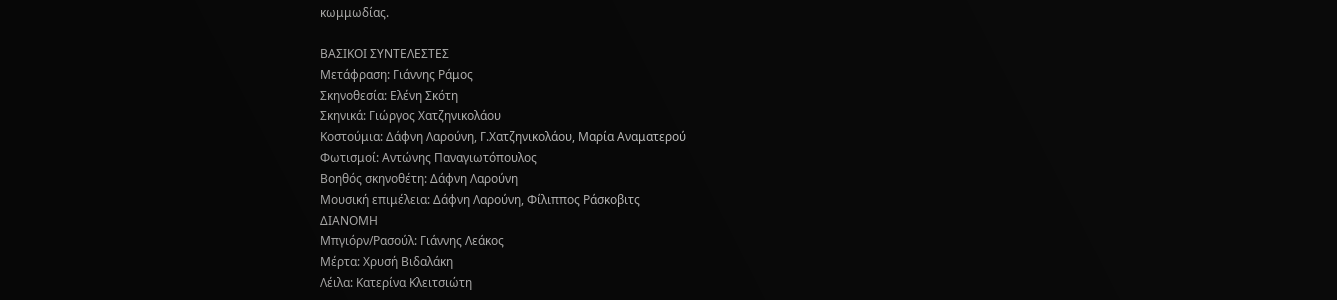κωμμωδίας.

ΒΑΣΙΚΟΙ ΣΥΝΤΕΛΕΣΤΕΣ
Μετάφραση: Γιάννης Ράμος
Σκηνοθεσία: Ελένη Σκότη
Σκηνικά: Γιώργος Χατζηνικολάου
Κοστούμια: Δάφνη Λαρούνη, Γ.Χατζηνικολάου, Μαρία Αναματερού
Φωτισμοί: Αντώνης Παναγιωτόπουλος
Βοηθός σκηνοθέτη: Δάφνη Λαρούνη
Μουσική επιμέλεια: Δάφνη Λαρούνη, Φίλιππος Ράσκοβιτς
ΔΙΑΝΟΜΗ
Μπγιόρν/Ρασούλ: Γιάννης Λεάκος
Μέρτα: Χρυσή Βιδαλάκη
Λέιλα: Κατερίνα Κλειτσιώτη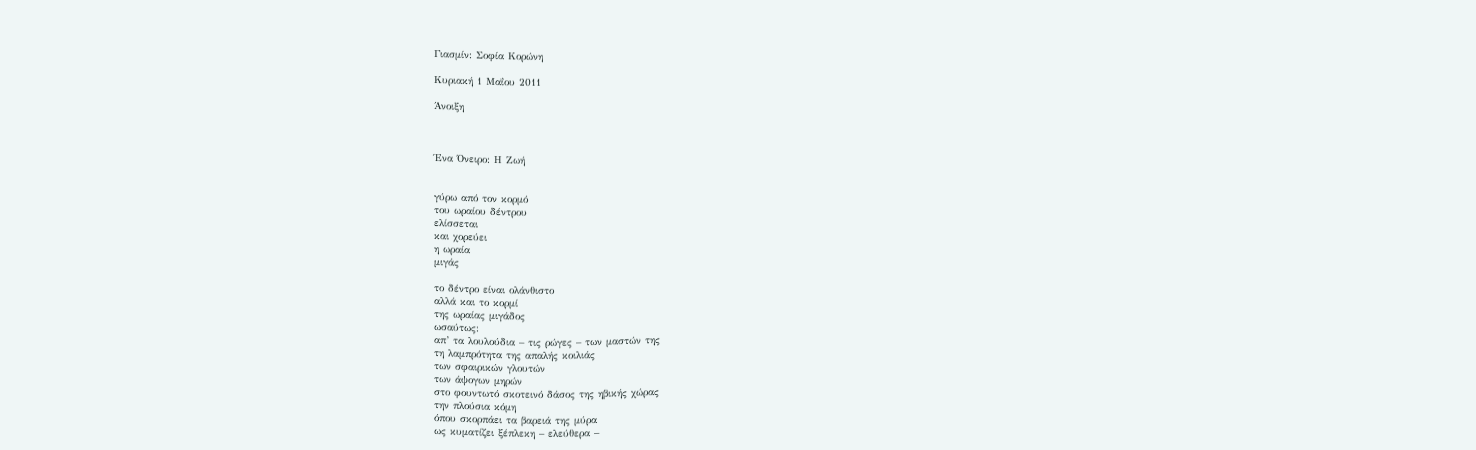Γιασμίν: Σοφία Κορώνη

Κυριακή 1 Μαΐου 2011

Άνοιξη



Ένα Όνειρο: Η Ζωή


γύρω από τον κορμό
του ωραίου δέντρου
ελίσσεται
και χορεύει
η ωραία
μιγάς

το δέντρο είναι ολάνθιστο
αλλά και το κορμί
της ωραίας μιγάδος
ωσαύτως:
απ’ τα λουλούδια – τις ρώγες – των μαστών της
τη λαμπρότητα της απαλής κοιλιάς
των σφαιρικών γλουτών
των άψογων μηρών
στο φουντωτό σκοτεινό δάσος της ηβικής χώρας
την πλούσια κόμη
όπου σκορπάει τα βαρειά της μύρα
ως κυματίζει ξέπλεκη – ελεύθερα –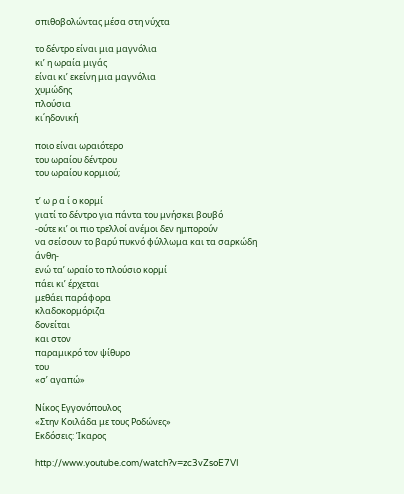σπιθοβολώντας μέσα στη νύχτα

το δέντρο είναι μια μαγνόλια
κι’ η ωραία μιγάς
είναι κι’ εκείνη μια μαγνόλια
χυμώδης
πλούσια
κι΄ηδονική

ποιο είναι ωραιότερο
του ωραίου δέντρου
του ωραίου κορμιού;

τ’ ω ρ α ί ο κορμί
γιατί το δέντρο για πάντα του μνήσκει βουβό
-ούτε κι’ οι πιο τρελλοί ανέμοι δεν ημπορούν
να σείσουν το βαρύ πυκνό φύλλωμα και τα σαρκώδη άνθη-
ενώ τα’ ωραίο το πλούσιο κορμί
πάει κι’ έρχεται
μεθάει παράφορα
κλαδοκορμόριζα
δονείται
και στον
παραμικρό τον ψίθυρο
του
«σ’ αγαπώ»

Νίκος Εγγονόπουλος
«Στην Κοιλάδα με τους Ροδώνες»
Εκδόσεις: Ίκαρος

http://www.youtube.com/watch?v=zc3vZsoE7VI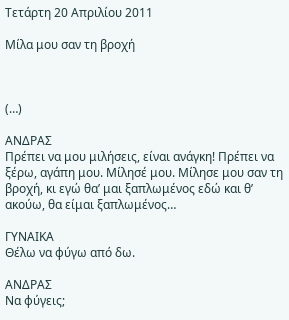Τετάρτη 20 Απριλίου 2011

Μίλα μου σαν τη βροχή



(…)

ΑΝΔΡΑΣ
Πρέπει να μου μιλήσεις, είναι ανάγκη! Πρέπει να ξέρω, αγάπη μου. Μίλησέ μου. Μίλησε μου σαν τη βροχή, κι εγώ θα’ μαι ξαπλωμένος εδώ και θ’ ακούω, θα είμαι ξαπλωμένος…

ΓΥΝΑΙΚΑ
Θέλω να φύγω από δω.

ΑΝΔΡΑΣ
Να φύγεις;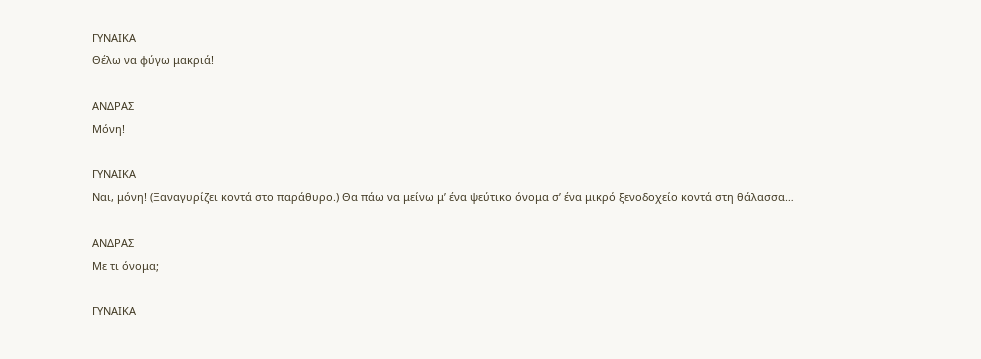ΓΥΝΑΙΚΑ
Θέλω να φύγω μακριά!

ΑΝΔΡΑΣ
Μόνη!

ΓΥΝΑΙΚΑ
Ναι, μόνη! (Ξαναγυρίζει κοντά στο παράθυρο.) Θα πάω να μείνω μ’ ένα ψεύτικο όνομα σ’ ένα μικρό ξενοδοχείο κοντά στη θάλασσα…

ΑΝΔΡΑΣ
Με τι όνομα;

ΓΥΝΑΙΚΑ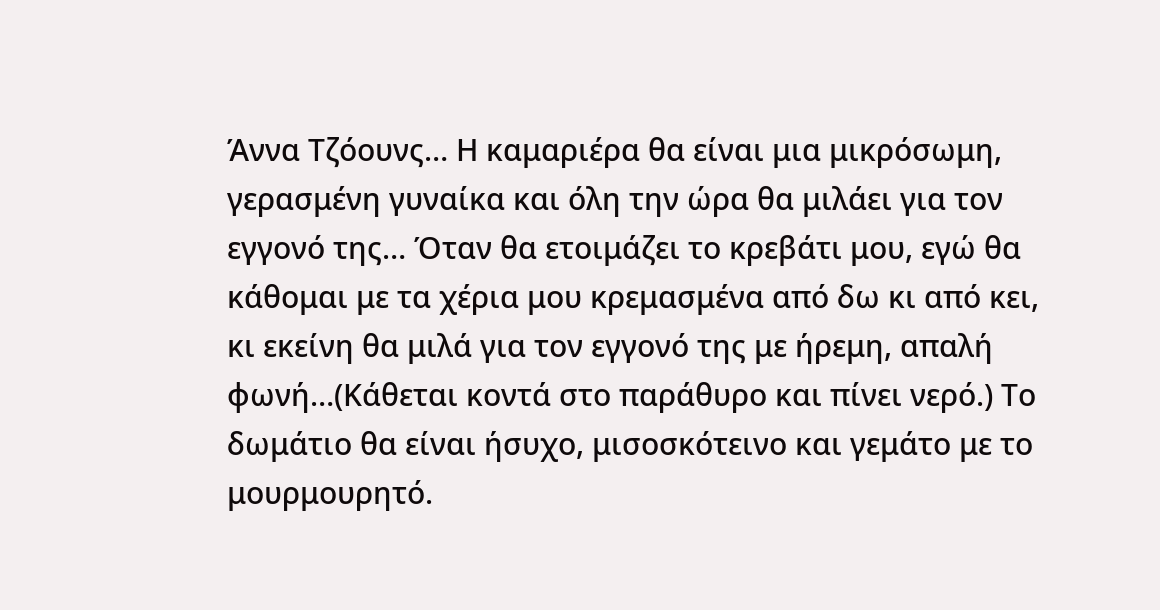Άννα Τζόουνς… Η καμαριέρα θα είναι μια μικρόσωμη, γερασμένη γυναίκα και όλη την ώρα θα μιλάει για τον εγγονό της… Όταν θα ετοιμάζει το κρεβάτι μου, εγώ θα κάθομαι με τα χέρια μου κρεμασμένα από δω κι από κει, κι εκείνη θα μιλά για τον εγγονό της με ήρεμη, απαλή φωνή…(Κάθεται κοντά στο παράθυρο και πίνει νερό.) Το δωμάτιο θα είναι ήσυχο, μισοσκότεινο και γεμάτο με το μουρμουρητό.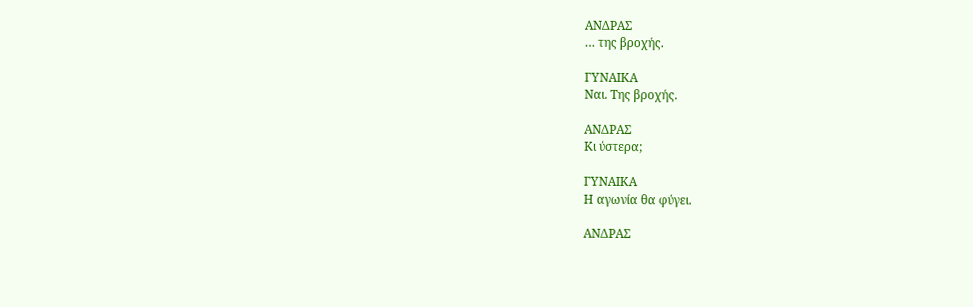ΑΝΔΡΑΣ
… της βροχής.

ΓΥΝΑΙΚΑ
Ναι. Της βροχής.

ΑΝΔΡΑΣ
Κι ύστερα;

ΓΥΝΑΙΚΑ
Η αγωνία θα φύγει.

ΑΝΔΡΑΣ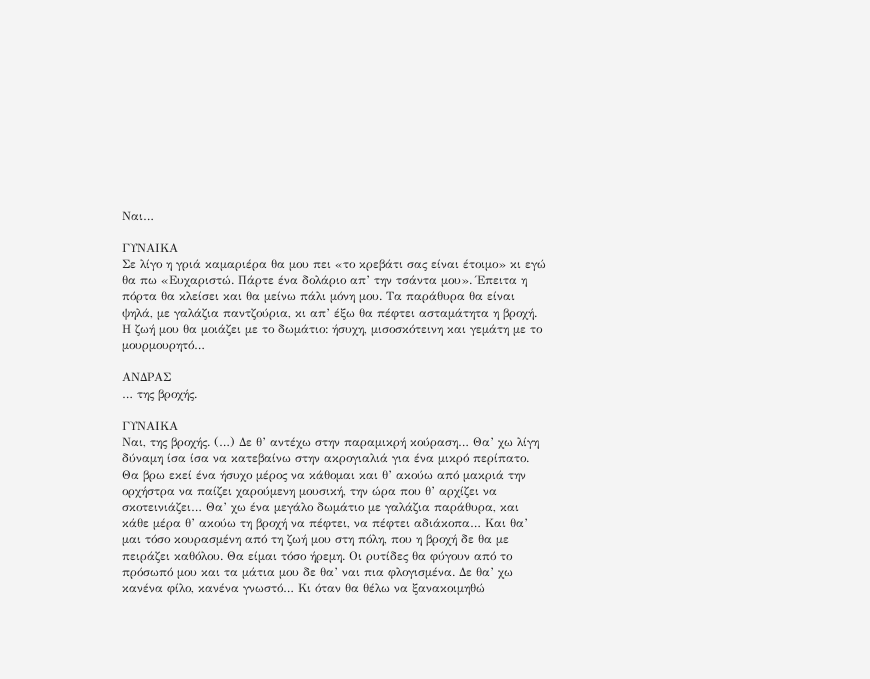Ναι…

ΓΥΝΑΙΚΑ
Σε λίγο η γριά καμαριέρα θα μου πει «το κρεβάτι σας είναι έτοιμο» κι εγώ θα πω «Ευχαριστώ. Πάρτε ένα δολάριο απ’ την τσάντα μου». Έπειτα η πόρτα θα κλείσει και θα μείνω πάλι μόνη μου. Τα παράθυρα θα είναι ψηλά, με γαλάζια παντζούρια, κι απ’ έξω θα πέφτει ασταμάτητα η βροχή. Η ζωή μου θα μοιάζει με το δωμάτιο: ήσυχη, μισοσκότεινη και γεμάτη με το μουρμουρητό…

ΑΝΔΡΑΣ
… της βροχής.

ΓΥΝΑΙΚΑ
Ναι, της βροχής. (…) Δε θ’ αντέχω στην παραμικρή κούραση… Θα’ χω λίγη δύναμη ίσα ίσα να κατεβαίνω στην ακρογιαλιά για ένα μικρό περίπατο. Θα βρω εκεί ένα ήσυχο μέρος να κάθομαι και θ’ ακούω από μακριά την ορχήστρα να παίζει χαρούμενη μουσική, την ώρα που θ’ αρχίζει να σκοτεινιάζει… Θα’ χω ένα μεγάλο δωμάτιο με γαλάζια παράθυρα, και κάθε μέρα θ’ ακούω τη βροχή να πέφτει, να πέφτει αδιάκοπα… Και θα’ μαι τόσο κουρασμένη από τη ζωή μου στη πόλη, που η βροχή δε θα με πειράζει καθόλου. Θα είμαι τόσο ήρεμη. Οι ρυτίδες θα φύγουν από το πρόσωπό μου και τα μάτια μου δε θα’ ναι πια φλογισμένα. Δε θα’ χω κανένα φίλο, κανένα γνωστό… Κι όταν θα θέλω να ξανακοιμηθώ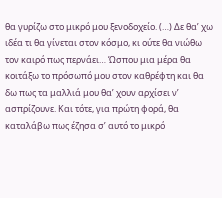θα γυρίζω στο μικρό μου ξενοδοχείο. (…) Δε θα’ χω ιδέα τι θα γίνεται στον κόσμο, κι ούτε θα νιώθω τον καιρό πως περνάει… Ώσπου μια μέρα θα κοιτάξω το πρόσωπό μου στον καθρέφτη και θα δω πως τα μαλλιά μου θα’ χουν αρχίσει ν’ ασπρίζουνε. Και τότε, για πρώτη φορά, θα καταλάβω πως έζησα σ’ αυτό το μικρό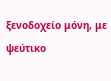ξενοδοχείο μόνη, με ψεύτικο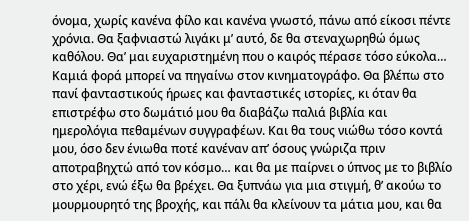όνομα, χωρίς κανένα φίλο και κανένα γνωστό, πάνω από είκοσι πέντε χρόνια. Θα ξαφνιαστώ λιγάκι μ’ αυτό, δε θα στεναχωρηθώ όμως καθόλου. Θα’ μαι ευχαριστημένη που ο καιρός πέρασε τόσο εύκολα… Καμιά φορά μπορεί να πηγαίνω στον κινηματογράφο. Θα βλέπω στο πανί φανταστικούς ήρωες και φανταστικές ιστορίες, κι όταν θα επιστρέφω στο δωμάτιό μου θα διαβάζω παλιά βιβλία και ημερολόγια πεθαμένων συγγραφέων. Και θα τους νιώθω τόσο κοντά μου, όσο δεν ένιωθα ποτέ κανέναν απ’ όσους γνώριζα πριν αποτραβηχτώ από τον κόσμο… και θα με παίρνει ο ύπνος με το βιβλίο στο χέρι, ενώ έξω θα βρέχει. Θα ξυπνάω για μια στιγμή, θ’ ακούω το μουρμουρητό της βροχής, και πάλι θα κλείνουν τα μάτια μου, και θα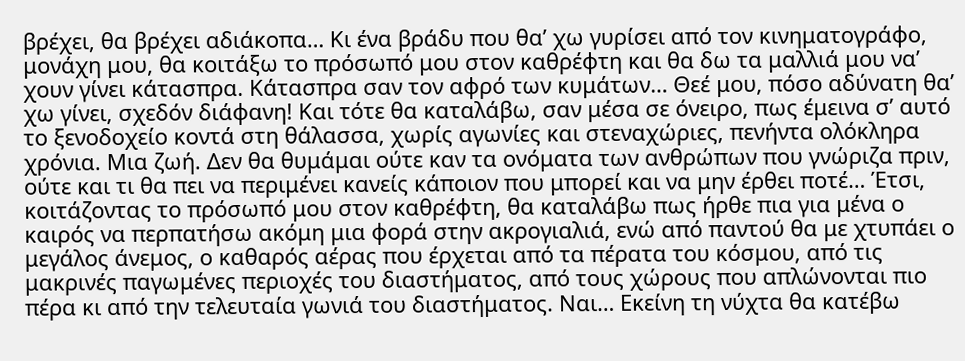βρέχει, θα βρέχει αδιάκοπα… Κι ένα βράδυ που θα’ χω γυρίσει από τον κινηματογράφο, μονάχη μου, θα κοιτάξω το πρόσωπό μου στον καθρέφτη και θα δω τα μαλλιά μου να’ χουν γίνει κάτασπρα. Κάτασπρα σαν τον αφρό των κυμάτων… Θεέ μου, πόσο αδύνατη θα’ χω γίνει, σχεδόν διάφανη! Και τότε θα καταλάβω, σαν μέσα σε όνειρο, πως έμεινα σ’ αυτό το ξενοδοχείο κοντά στη θάλασσα, χωρίς αγωνίες και στεναχώριες, πενήντα ολόκληρα χρόνια. Μια ζωή. Δεν θα θυμάμαι ούτε καν τα ονόματα των ανθρώπων που γνώριζα πριν, ούτε και τι θα πει να περιμένει κανείς κάποιον που μπορεί και να μην έρθει ποτέ… Έτσι, κοιτάζοντας το πρόσωπό μου στον καθρέφτη, θα καταλάβω πως ήρθε πια για μένα ο καιρός να περπατήσω ακόμη μια φορά στην ακρογιαλιά, ενώ από παντού θα με χτυπάει ο μεγάλος άνεμος, ο καθαρός αέρας που έρχεται από τα πέρατα του κόσμου, από τις μακρινές παγωμένες περιοχές του διαστήματος, από τους χώρους που απλώνονται πιο πέρα κι από την τελευταία γωνιά του διαστήματος. Ναι… Εκείνη τη νύχτα θα κατέβω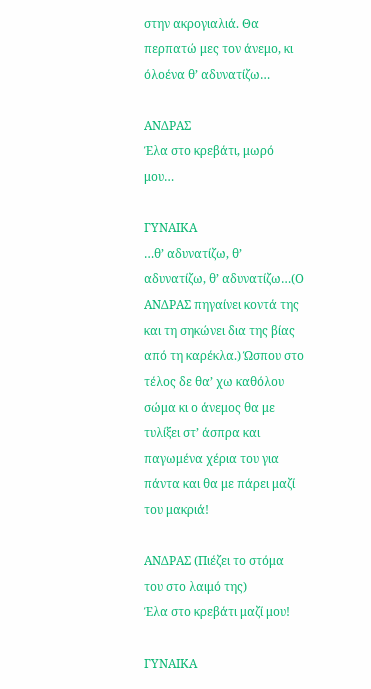στην ακρογιαλιά. Θα περπατώ μες τον άνεμο, κι όλοένα θ’ αδυνατίζω…

ΑΝΔΡΑΣ
Έλα στο κρεβάτι, μωρό μου…

ΓΥΝΑΙΚΑ
…θ’ αδυνατίζω, θ’ αδυνατίζω, θ’ αδυνατίζω…(Ο ΑΝΔΡΑΣ πηγαίνει κοντά της και τη σηκώνει δια της βίας από τη καρέκλα.) Ώσπου στο τέλος δε θα’ χω καθόλου σώμα κι ο άνεμος θα με τυλίξει στ’ άσπρα και παγωμένα χέρια του για πάντα και θα με πάρει μαζί του μακριά!

ΑΝΔΡΑΣ (Πιέζει το στόμα του στο λαιμό της)
Έλα στο κρεβάτι μαζί μου!

ΓΥΝΑΙΚΑ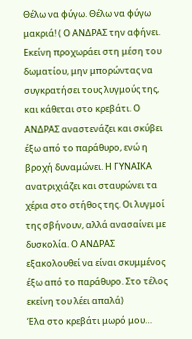Θέλω να φύγω. Θέλω να φύγω μακριά! ( Ο ΑΝΔΡΑΣ την αφήνει. Εκείνη προχωράει στη μέση του δωματίου, μην μπορώντας να συγκρατήσει τους λυγμούς της, και κάθεται στο κρεβάτι. Ο ΑΝΔΡΑΣ αναστενάζει και σκύβει έξω από το παράθυρο, ενώ η βροχή δυναμώνει. Η ΓΥΝΑΙΚΑ ανατριχιάζει και σταυρώνει τα χέρια στο στήθος της. Οι λυγμοί της σβήνουν, αλλά ανασαίνει με δυσκολία. Ο ΑΝΔΡΑΣ εξακολουθεί να είναι σκυμμένος έξω από το παράθυρο. Στο τέλος εκείνη του λέει απαλά)
Έλα στο κρεβάτι μωρό μου…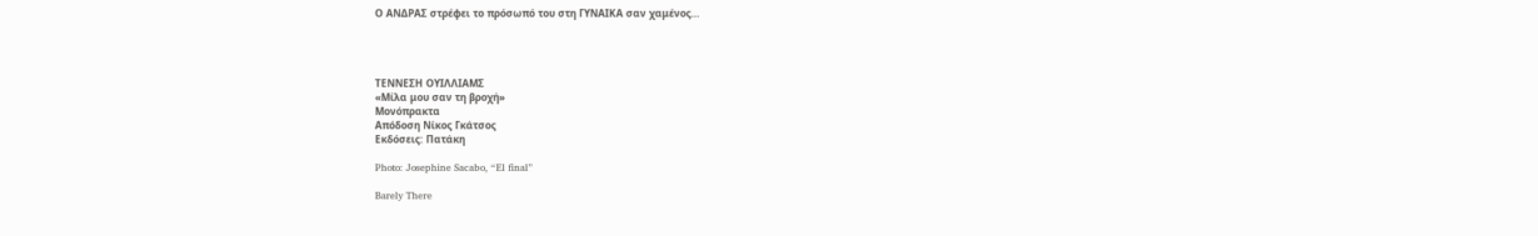Ο ΑΝΔΡΑΣ στρέφει το πρόσωπό του στη ΓΥΝΑΙΚΑ σαν χαμένος…




ΤΕΝΝΕΣΗ ΟΥΙΛΛΙΑΜΣ
«Μίλα μου σαν τη βροχή»
Μονόπρακτα
Απόδοση Νίκος Γκάτσος
Εκδόσεις: Πατάκη

Photo: Josephine Sacabo, “El final”

Barely There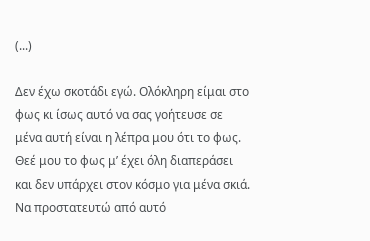(...)

Δεν έχω σκοτάδι εγώ. Ολόκληρη είμαι στο φως κι ίσως αυτό να σας γοήτευσε σε μένα αυτή είναι η λέπρα μου ότι το φως. Θεέ μου το φως μ’ έχει όλη διαπεράσει και δεν υπάρχει στον κόσμο για μένα σκιά. Να προστατευτώ από αυτό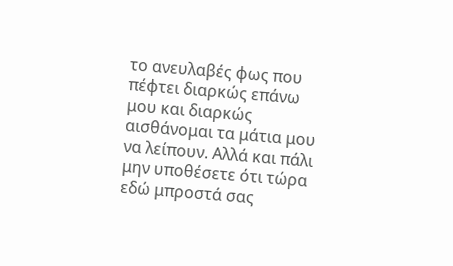το ανευλαβές φως που πέφτει διαρκώς επάνω μου και διαρκώς αισθάνομαι τα μάτια μου να λείπουν. Αλλά και πάλι μην υποθέσετε ότι τώρα εδώ μπροστά σας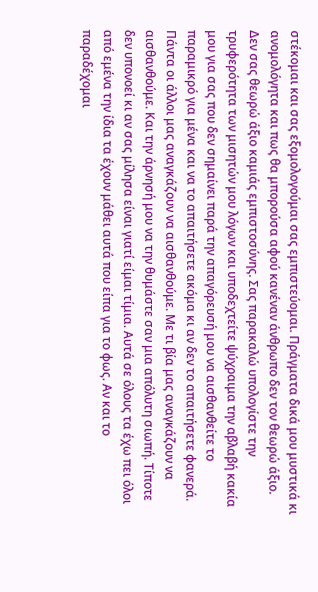στέκομαι και σας εξομολογούμαι σας εμπιστεύομαι. Πράγματα δικά μου μυστικά κι ανομολόγητα και πως θα μπορούσα αφού κανέναν άνθρωπο δεν τον θεωρώ άξιο. Δεν σας θεωρώ άξιο καμιάς εμπιστοσύνης. Σας παρακαλώ υπολογίστε την τρυφερότητα των μισητών μου λόγων και υποδεχτείτε ψύχραιμα την αβλαβή κακία μου για σας που δεν σημαίνει παρά την απαγόρευσή μου να αισθανθείτε το παραμικρό για μένα και να το απαιτήσετε ακόμα κι αν δεν το απαιτήσετε φανερά. Πάντα οι άλλοι μας αναγκάζουν να αισθανθούμε. Με τι βία μας αναγκάζουν να αισθανθούμε. Και την άρνησή μου να την θυμάστε σαν μια απόλυτη σιωπή. Τίποτε δεν υπονοεί κι αν σας μίλησα είναι γιατί είμαι τίμια. Αυτά σε όλους τα έχω πει όλοι από εμένα την ίδια τα έχουν μάθει αυτά που είπα για το φως. Αν και το παραδέχομαι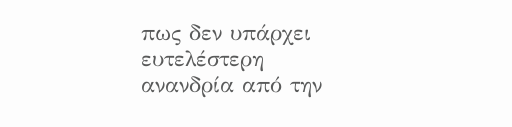πως δεν υπάρχει ευτελέστερη ανανδρία από την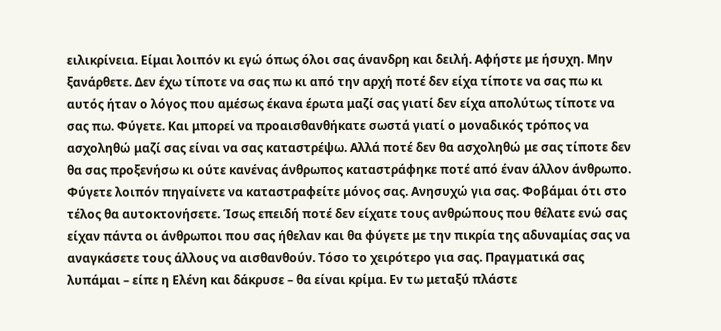ειλικρίνεια. Είμαι λοιπόν κι εγώ όπως όλοι σας άνανδρη και δειλή. Αφήστε με ήσυχη. Μην ξανάρθετε. Δεν έχω τίποτε να σας πω κι από την αρχή ποτέ δεν είχα τίποτε να σας πω κι αυτός ήταν ο λόγος που αμέσως έκανα έρωτα μαζί σας γιατί δεν είχα απολύτως τίποτε να σας πω. Φύγετε. Και μπορεί να προαισθανθήκατε σωστά γιατί ο μοναδικός τρόπος να ασχοληθώ μαζί σας είναι να σας καταστρέψω. Αλλά ποτέ δεν θα ασχοληθώ με σας τίποτε δεν θα σας προξενήσω κι ούτε κανένας άνθρωπος καταστράφηκε ποτέ από έναν άλλον άνθρωπο. Φύγετε λοιπόν πηγαίνετε να καταστραφείτε μόνος σας. Ανησυχώ για σας. Φοβάμαι ότι στο τέλος θα αυτοκτονήσετε. Ίσως επειδή ποτέ δεν είχατε τους ανθρώπους που θέλατε ενώ σας είχαν πάντα οι άνθρωποι που σας ήθελαν και θα φύγετε με την πικρία της αδυναμίας σας να αναγκάσετε τους άλλους να αισθανθούν. Τόσο το χειρότερο για σας. Πραγματικά σας λυπάμαι – είπε η Ελένη και δάκρυσε – θα είναι κρίμα. Εν τω μεταξύ πλάστε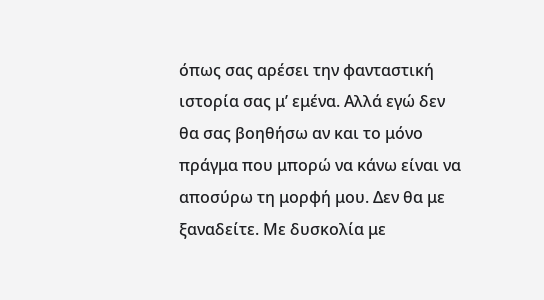όπως σας αρέσει την φανταστική ιστορία σας μ’ εμένα. Αλλά εγώ δεν θα σας βοηθήσω αν και το μόνο πράγμα που μπορώ να κάνω είναι να αποσύρω τη μορφή μου. Δεν θα με ξαναδείτε. Με δυσκολία με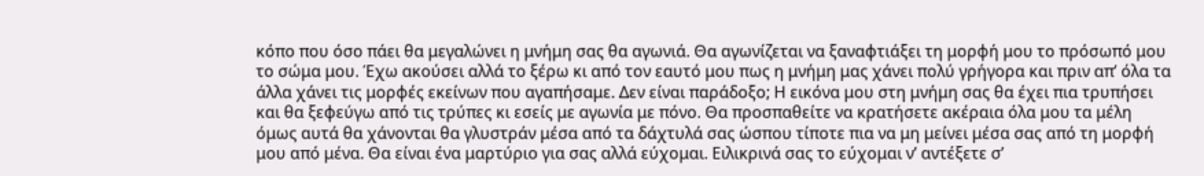κόπο που όσο πάει θα μεγαλώνει η μνήμη σας θα αγωνιά. Θα αγωνίζεται να ξαναφτιάξει τη μορφή μου το πρόσωπό μου το σώμα μου. Έχω ακούσει αλλά το ξέρω κι από τον εαυτό μου πως η μνήμη μας χάνει πολύ γρήγορα και πριν απ’ όλα τα άλλα χάνει τις μορφές εκείνων που αγαπήσαμε. Δεν είναι παράδοξο; Η εικόνα μου στη μνήμη σας θα έχει πια τρυπήσει και θα ξεφεύγω από τις τρύπες κι εσείς με αγωνία με πόνο. Θα προσπαθείτε να κρατήσετε ακέραια όλα μου τα μέλη όμως αυτά θα χάνονται θα γλυστράν μέσα από τα δάχτυλά σας ώσπου τίποτε πια να μη μείνει μέσα σας από τη μορφή μου από μένα. Θα είναι ένα μαρτύριο για σας αλλά εύχομαι. Ειλικρινά σας το εύχομαι ν’ αντέξετε σ’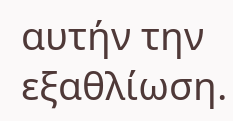αυτήν την εξαθλίωση.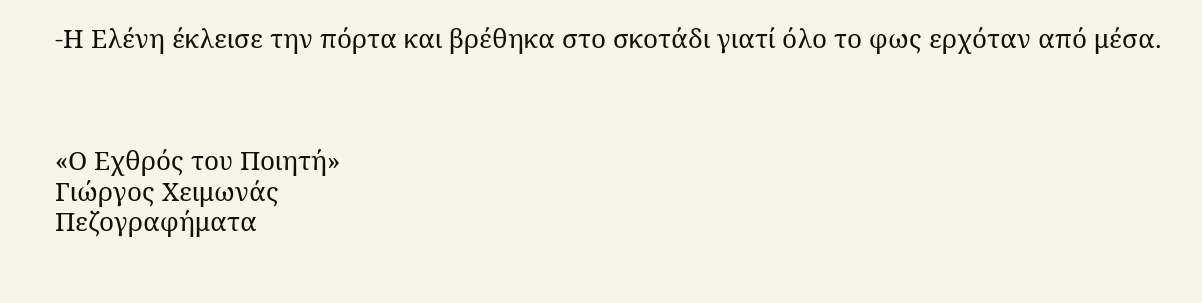-Η Ελένη έκλεισε την πόρτα και βρέθηκα στο σκοτάδι γιατί όλο το φως ερχόταν από μέσα.



«Ο Εχθρός του Ποιητή»
Γιώργος Χειμωνάς
Πεζογραφήματα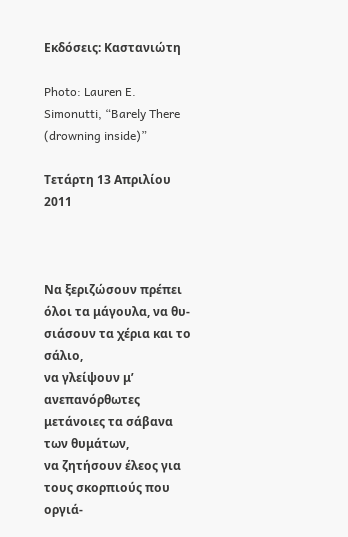Εκδόσεις: Καστανιώτη

Photo: Lauren E. Simonutti, “Barely There (drowning inside)”

Τετάρτη 13 Απριλίου 2011



Να ξεριζώσουν πρέπει όλοι τα μάγουλα, να θυ-
σιάσουν τα χέρια και το σάλιο,
να γλείψουν μ’ ανεπανόρθωτες μετάνοιες τα σάβανα
των θυμάτων,
να ζητήσουν έλεος για τους σκορπιούς που οργιά-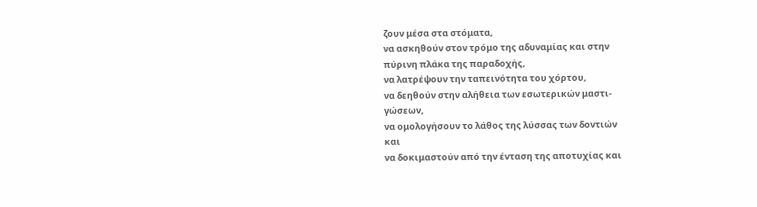ζουν μέσα στα στόματα,
να ασκηθούν στον τρόμο της αδυναμίας και στην
πύρινη πλάκα της παραδοχής,
να λατρέψουν την ταπεινότητα του χόρτου,
να δεηθούν στην αλήθεια των εσωτερικών μαστι-
γώσεων,
να ομολογήσουν το λάθος της λύσσας των δοντιών
και
να δοκιμαστούν από την ένταση της αποτυχίας και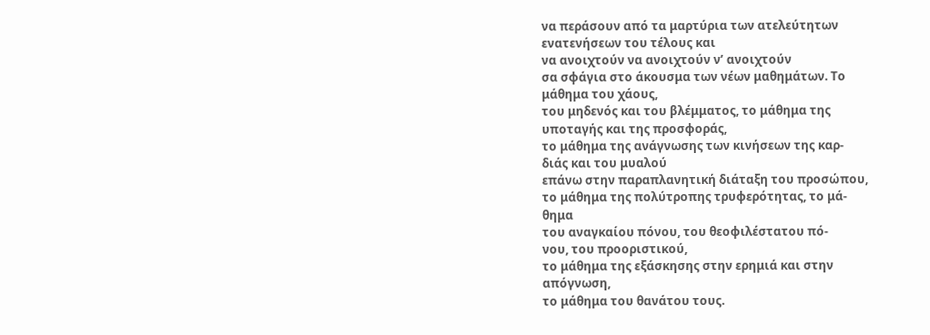να περάσουν από τα μαρτύρια των ατελεύτητων
ενατενήσεων του τέλους και
να ανοιχτούν να ανοιχτούν ν’ ανοιχτούν
σα σφάγια στο άκουσμα των νέων μαθημάτων. Το
μάθημα του χάους,
του μηδενός και του βλέμματος, το μάθημα της
υποταγής και της προσφοράς,
το μάθημα της ανάγνωσης των κινήσεων της καρ-
διάς και του μυαλού
επάνω στην παραπλανητική διάταξη του προσώπου,
το μάθημα της πολύτροπης τρυφερότητας, το μά-
θημα
του αναγκαίου πόνου, του θεοφιλέστατου πό-
νου, του προοριστικού,
το μάθημα της εξάσκησης στην ερημιά και στην
απόγνωση,
το μάθημα του θανάτου τους.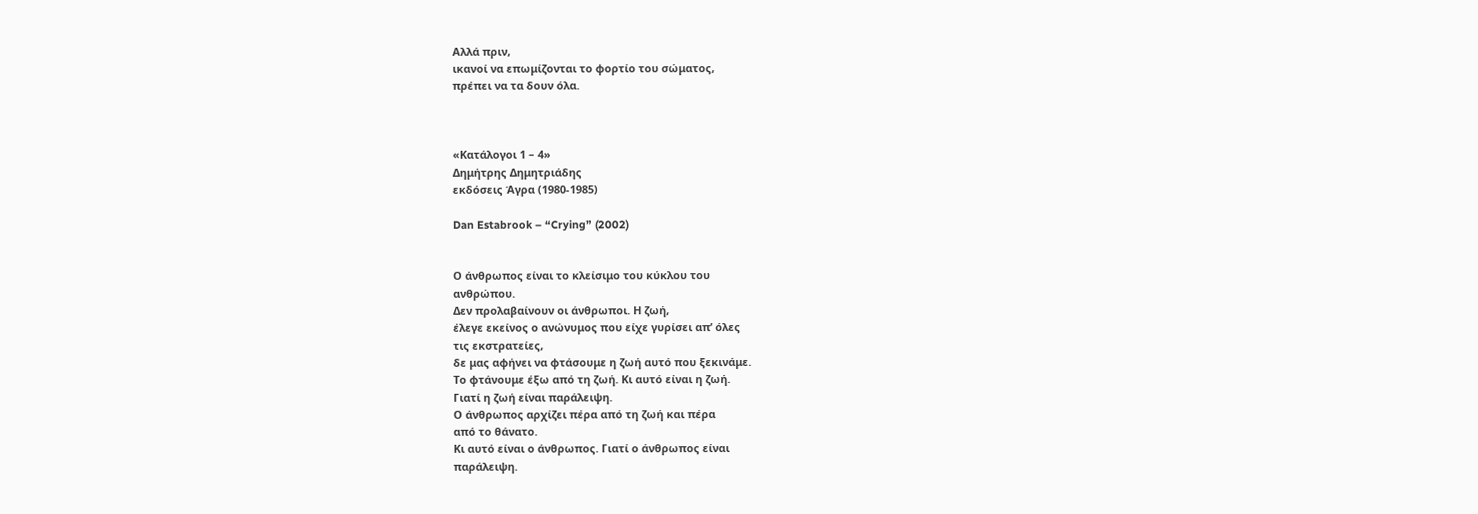Αλλά πριν,
ικανοί να επωμίζονται το φορτίο του σώματος,
πρέπει να τα δουν όλα.



«Κατάλογοι 1 – 4»
Δημήτρης Δημητριάδης
εκδόσεις Άγρα (1980-1985)

Dan Estabrook – “Crying” (2002)


Ο άνθρωπος είναι το κλείσιμο του κύκλου του
ανθρώπου.
Δεν προλαβαίνουν οι άνθρωποι. Η ζωή,
έλεγε εκείνος ο ανώνυμος που είχε γυρίσει απ’ όλες
τις εκστρατείες,
δε μας αφήνει να φτάσουμε η ζωή αυτό που ξεκινάμε.
Το φτάνουμε έξω από τη ζωή. Κι αυτό είναι η ζωή.
Γιατί η ζωή είναι παράλειψη.
Ο άνθρωπος αρχίζει πέρα από τη ζωή και πέρα
από το θάνατο.
Κι αυτό είναι ο άνθρωπος. Γιατί ο άνθρωπος είναι
παράλειψη.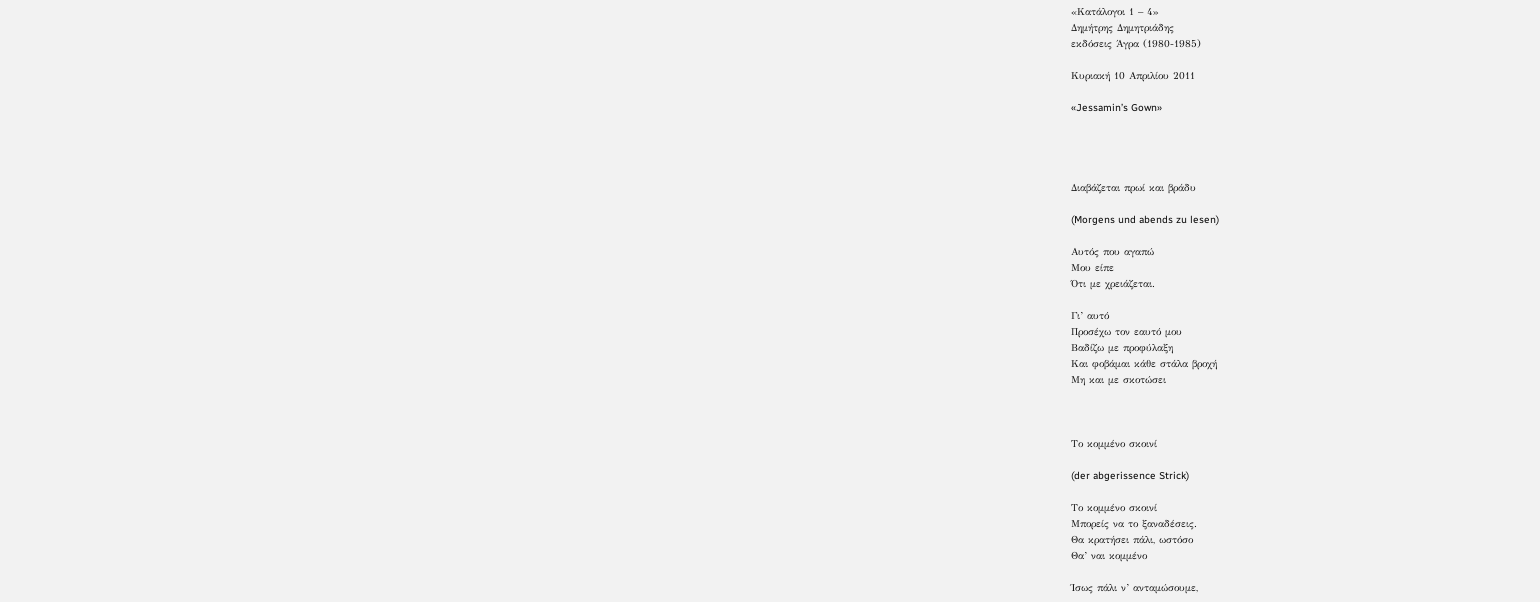«Κατάλογοι 1 – 4»
Δημήτρης Δημητριάδης
εκδόσεις Άγρα (1980-1985)

Κυριακή 10 Απριλίου 2011

«Jessamin’s Gown»




Διαβάζεται πρωί και βράδυ

(Morgens und abends zu lesen)

Αυτός που αγαπώ
Μου είπε
Ότι με χρειάζεται.

Γι’ αυτό
Προσέχω τον εαυτό μου
Βαδίζω με προφύλαξη
Και φοβάμαι κάθε στάλα βροχή
Μη και με σκοτώσει



Το κομμένο σκοινί

(der abgerissence Strick)

Το κομμένο σκοινί
Μπορείς να το ξαναδέσεις.
Θα κρατήσει πάλι, ωστόσο
Θα’ ναι κομμένο

Ίσως πάλι ν’ ανταμώσουμε,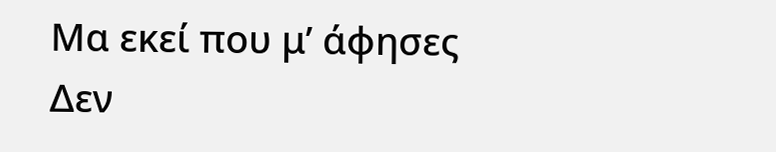Μα εκεί που μ’ άφησες
Δεν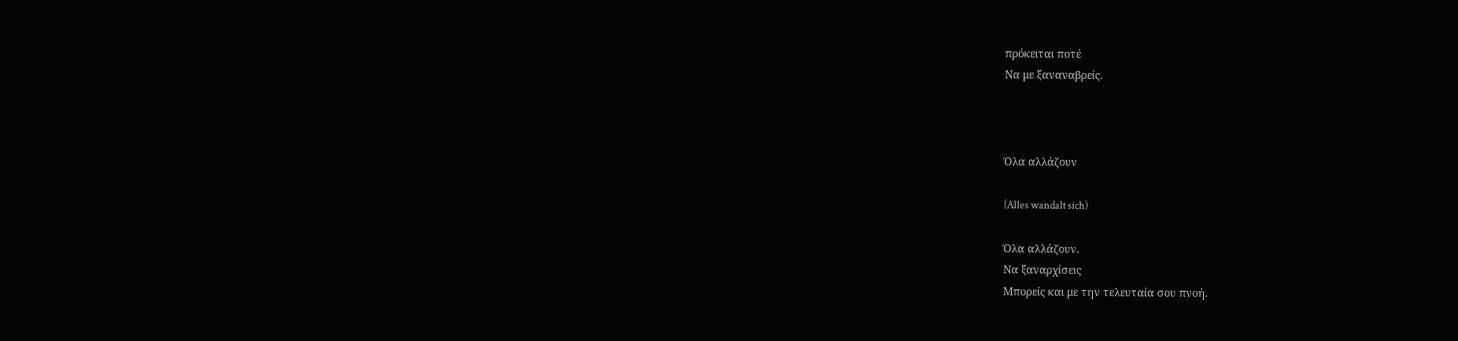πρόκειται ποτέ
Να με ξαναναβρείς.



Όλα αλλάζουν

(Alles wandalt sich)

Όλα αλλάζουν.
Να ξαναρχίσεις
Μπορείς και με την τελευταία σου πνοή.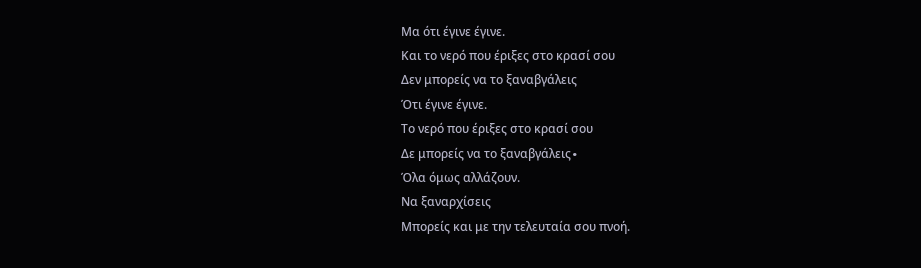Μα ότι έγινε έγινε.
Και το νερό που έριξες στο κρασί σου
Δεν μπορείς να το ξαναβγάλεις
Ότι έγινε έγινε.
Το νερό που έριξες στο κρασί σου
Δε μπορείς να το ξαναβγάλεις∙
Όλα όμως αλλάζουν.
Να ξαναρχίσεις
Μπορείς και με την τελευταία σου πνοή.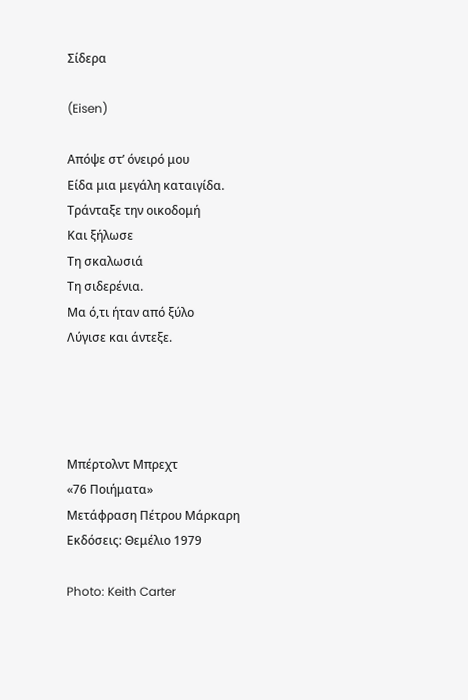Σίδερα

(Eisen)

Απόψε στ’ όνειρό μου
Είδα μια μεγάλη καταιγίδα.
Τράνταξε την οικοδομή
Και ξήλωσε
Τη σκαλωσιά
Τη σιδερένια.
Μα ό,τι ήταν από ξύλο
Λύγισε και άντεξε.




Μπέρτολντ Μπρεχτ
«76 Ποιήματα»
Μετάφραση Πέτρου Μάρκαρη
Εκδόσεις: Θεμέλιο 1979

Photo: Keith Carter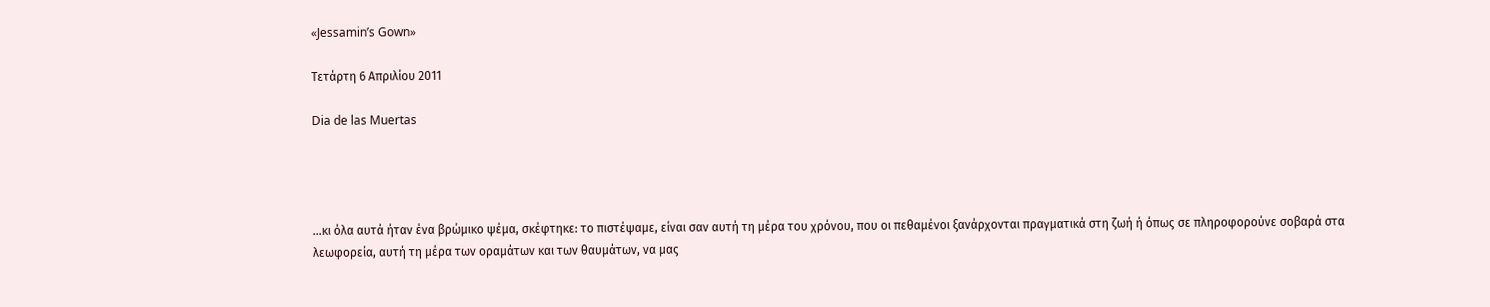«Jessamin’s Gown»

Τετάρτη 6 Απριλίου 2011

Dia de las Muertas




…κι όλα αυτά ήταν ένα βρώμικο ψέμα, σκέφτηκε: το πιστέψαμε, είναι σαν αυτή τη μέρα του χρόνου, που οι πεθαμένοι ξανάρχονται πραγματικά στη ζωή ή όπως σε πληροφορούνε σοβαρά στα λεωφορεία, αυτή τη μέρα των οραμάτων και των θαυμάτων, να μας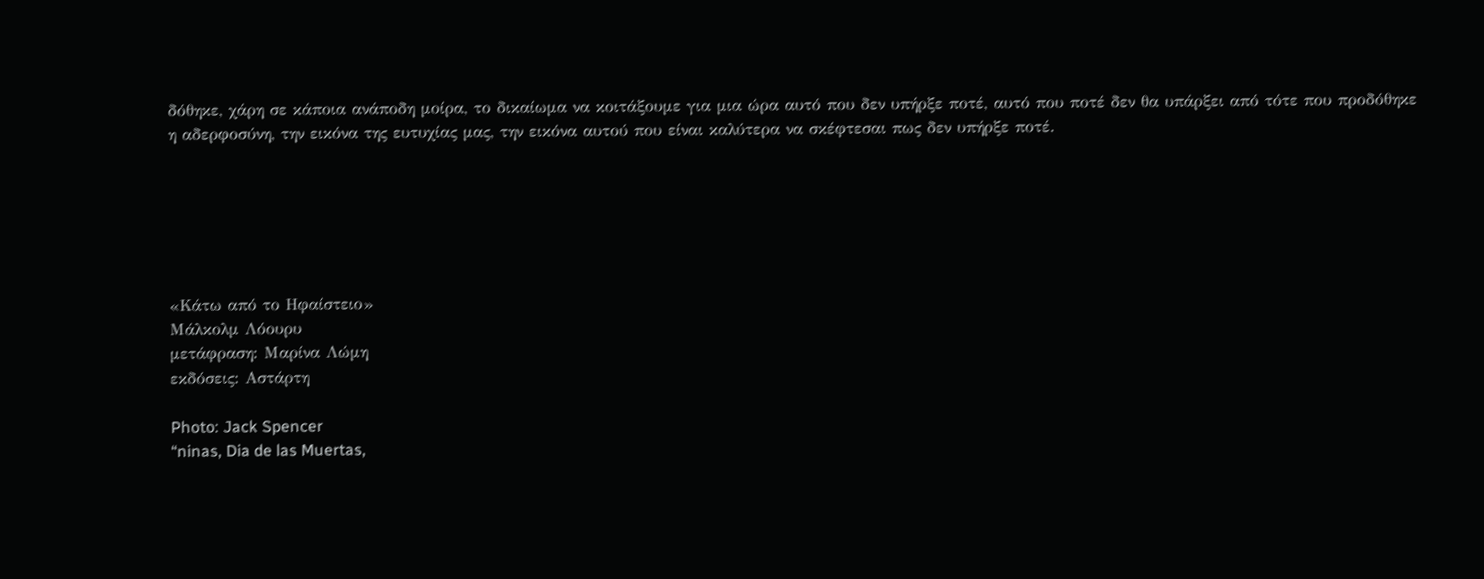δόθηκε, χάρη σε κάποια ανάποδη μοίρα, το δικαίωμα να κοιτάξουμε για μια ώρα αυτό που δεν υπήρξε ποτέ, αυτό που ποτέ δεν θα υπάρξει από τότε που προδόθηκε η αδερφοσύνη, την εικόνα της ευτυχίας μας, την εικόνα αυτού που είναι καλύτερα να σκέφτεσαι πως δεν υπήρξε ποτέ.






«Κάτω από το Ηφαίστειο»
Μάλκολμ Λόουρυ
μετάφραση: Μαρίνα Λώμη
εκδόσεις: Αστάρτη

Photo: Jack Spencer
“ninas, Dia de las Muertas,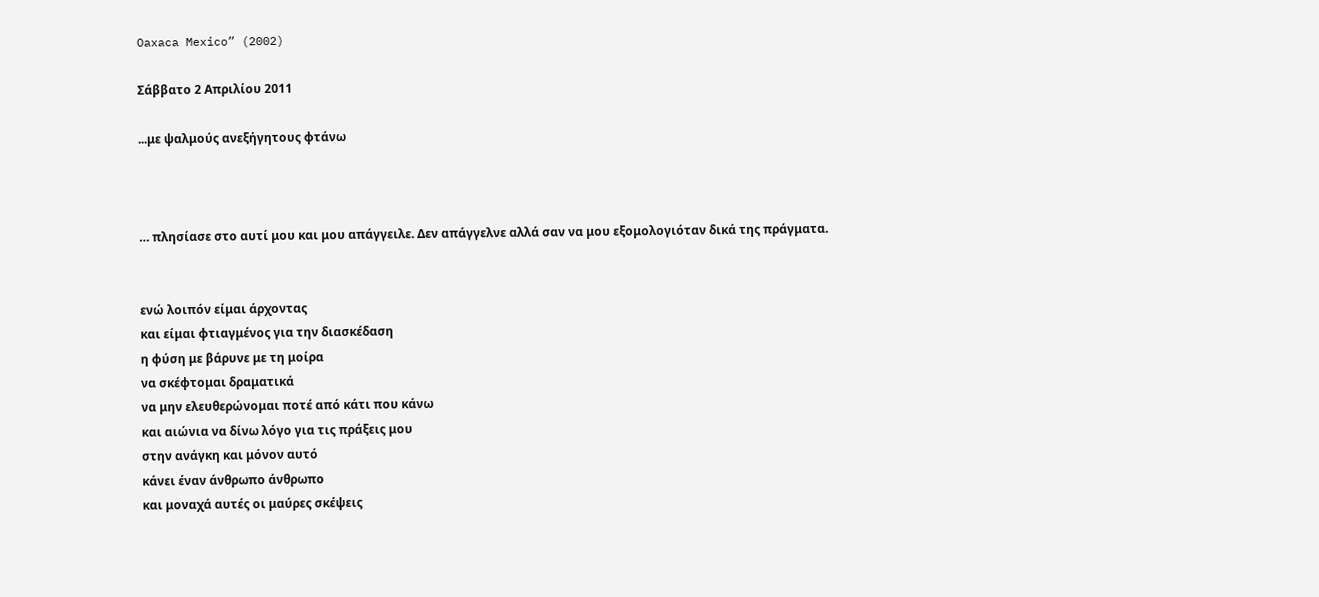Oaxaca Mexico” (2002)

Σάββατο 2 Απριλίου 2011

...με ψαλμούς ανεξήγητους φτάνω



… πλησίασε στο αυτί μου και μου απάγγειλε. Δεν απάγγελνε αλλά σαν να μου εξομολογιόταν δικά της πράγματα.


ενώ λοιπόν είμαι άρχοντας
και είμαι φτιαγμένος για την διασκέδαση
η φύση με βάρυνε με τη μοίρα
να σκέφτομαι δραματικά
να μην ελευθερώνομαι ποτέ από κάτι που κάνω
και αιώνια να δίνω λόγο για τις πράξεις μου
στην ανάγκη και μόνον αυτό
κάνει έναν άνθρωπο άνθρωπο
και μοναχά αυτές οι μαύρες σκέψεις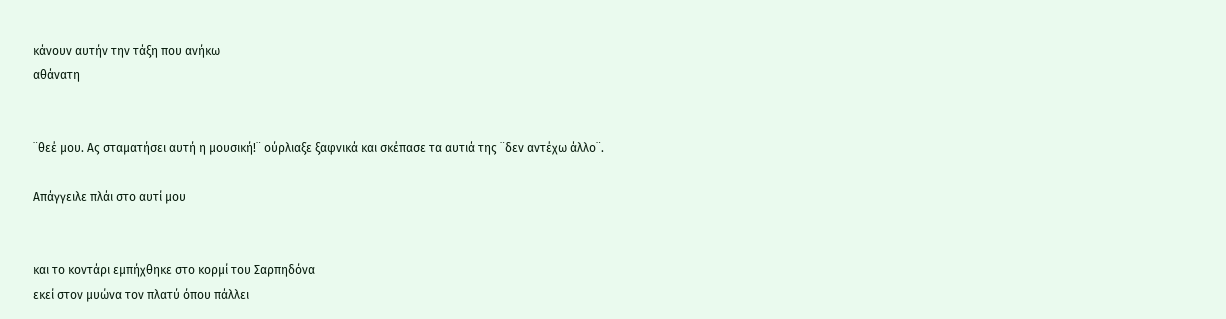κάνουν αυτήν την τάξη που ανήκω
αθάνατη


¨θεέ μου. Ας σταματήσει αυτή η μουσική!¨ ούρλιαξε ξαφνικά και σκέπασε τα αυτιά της ¨δεν αντέχω άλλο¨.

Απάγγειλε πλάι στο αυτί μου


και το κοντάρι εμπήχθηκε στο κορμί του Σαρπηδόνα
εκεί στον μυώνα τον πλατύ όπου πάλλει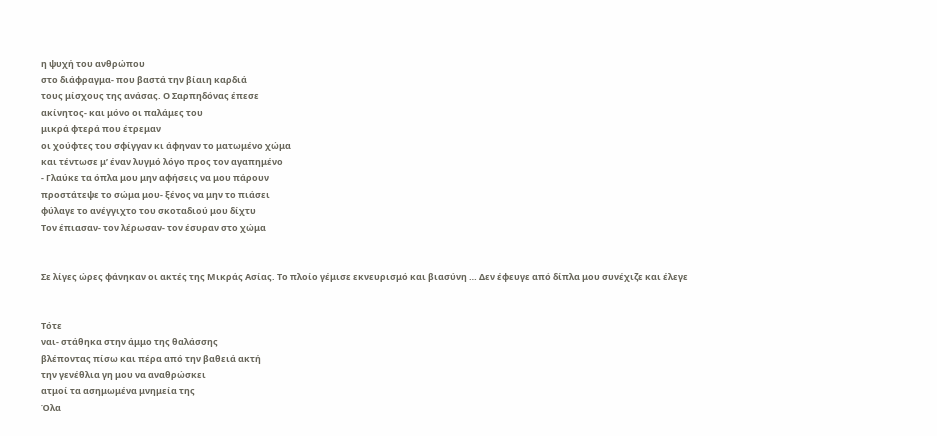η ψυχή του ανθρώπου
στο διάφραγμα- που βαστά την βίαιη καρδιά
τους μίσχους της ανάσας. Ο Σαρπηδόνας έπεσε
ακίνητος- και μόνο οι παλάμες του
μικρά φτερά που έτρεμαν
οι χούφτες του σφίγγαν κι άφηναν το ματωμένο χώμα
και τέντωσε μ’ έναν λυγμό λόγο προς τον αγαπημένο
- Γλαύκε τα όπλα μου μην αφήσεις να μου πάρουν
προστάτεψε το σώμα μου- ξένος να μην το πιάσει
φύλαγε το ανέγγιχτο του σκοταδιού μου δίχτυ
Τον έπιασαν- τον λέρωσαν- τον έσυραν στο χώμα


Σε λίγες ώρες φάνηκαν οι ακτές της Μικράς Ασίας. Το πλοίο γέμισε εκνευρισμό και βιασύνη … Δεν έφευγε από δίπλα μου συνέχιζε και έλεγε


Τότε
ναι- στάθηκα στην άμμο της θαλάσσης
βλέποντας πίσω και πέρα από την βαθειά ακτή
την γενέθλια γη μου να αναθρώσκει
ατμοί τα ασημωμένα μνημεία της
Όλα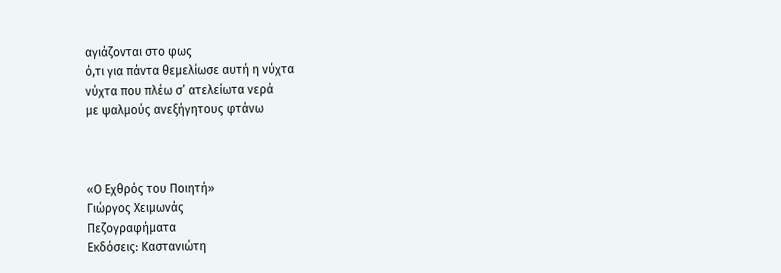αγιάζονται στο φως
ό,τι για πάντα θεμελίωσε αυτή η νύχτα
νύχτα που πλέω σ’ ατελείωτα νερά
με ψαλμούς ανεξήγητους φτάνω



«Ο Εχθρός του Ποιητή»
Γιώργος Χειμωνάς
Πεζογραφήματα
Εκδόσεις: Καστανιώτη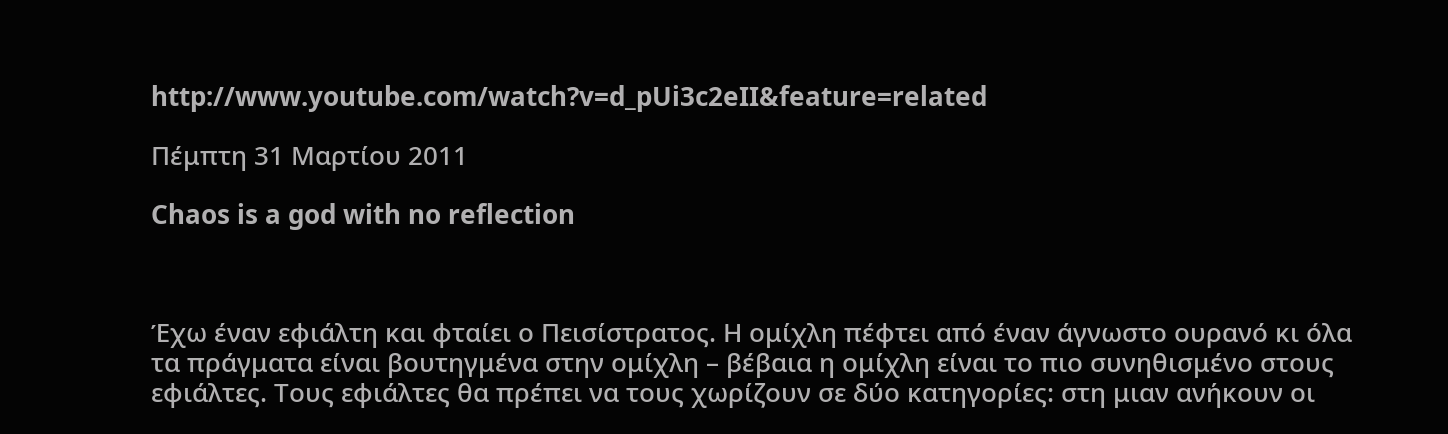http://www.youtube.com/watch?v=d_pUi3c2eII&feature=related

Πέμπτη 31 Μαρτίου 2011

Chaos is a god with no reflection



Έχω έναν εφιάλτη και φταίει ο Πεισίστρατος. Η ομίχλη πέφτει από έναν άγνωστο ουρανό κι όλα τα πράγματα είναι βουτηγμένα στην ομίχλη – βέβαια η ομίχλη είναι το πιο συνηθισμένο στους εφιάλτες. Τους εφιάλτες θα πρέπει να τους χωρίζουν σε δύο κατηγορίες: στη μιαν ανήκουν οι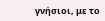γνήσιοι, με το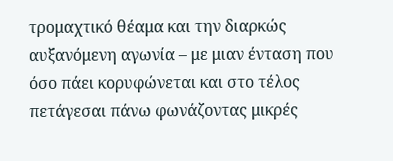τρομαχτικό θέαμα και την διαρκώς αυξανόμενη αγωνία – με μιαν ένταση που όσο πάει κορυφώνεται και στο τέλος πετάγεσαι πάνω φωνάζοντας μικρές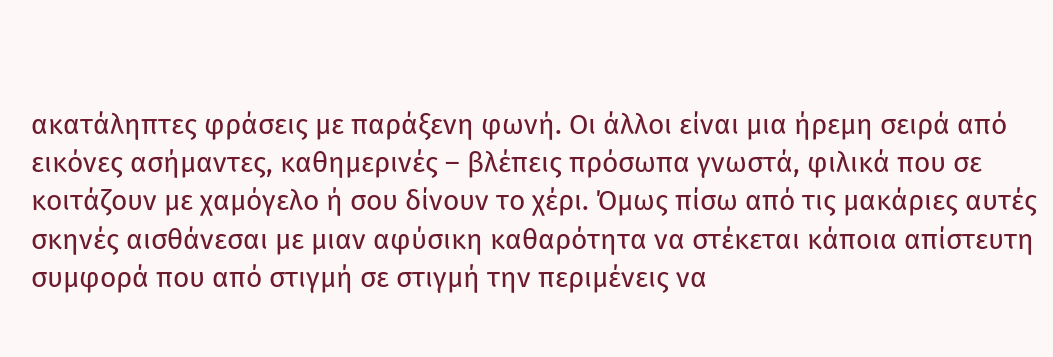ακατάληπτες φράσεις με παράξενη φωνή. Οι άλλοι είναι μια ήρεμη σειρά από εικόνες ασήμαντες, καθημερινές – βλέπεις πρόσωπα γνωστά, φιλικά που σε κοιτάζουν με χαμόγελο ή σου δίνουν το χέρι. Όμως πίσω από τις μακάριες αυτές σκηνές αισθάνεσαι με μιαν αφύσικη καθαρότητα να στέκεται κάποια απίστευτη συμφορά που από στιγμή σε στιγμή την περιμένεις να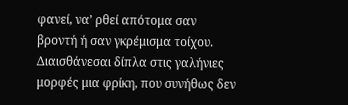φανεί, να’ ρθεί απότομα σαν βροντή ή σαν γκρέμισμα τοίχου. Διαισθάνεσαι δίπλα στις γαλήνιες μορφές μια φρίκη, που συνήθως δεν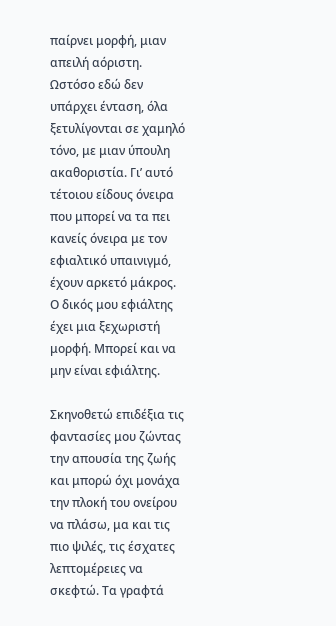παίρνει μορφή, μιαν απειλή αόριστη. Ωστόσο εδώ δεν υπάρχει ένταση, όλα ξετυλίγονται σε χαμηλό τόνο, με μιαν ύπουλη ακαθοριστία. Γι’ αυτό τέτοιου είδους όνειρα που μπορεί να τα πει κανείς όνειρα με τον εφιαλτικό υπαινιγμό, έχουν αρκετό μάκρος. Ο δικός μου εφιάλτης έχει μια ξεχωριστή μορφή. Μπορεί και να μην είναι εφιάλτης.

Σκηνοθετώ επιδέξια τις φαντασίες μου ζώντας την απουσία της ζωής και μπορώ όχι μονάχα την πλοκή του ονείρου να πλάσω, μα και τις πιο ψιλές, τις έσχατες λεπτομέρειες να σκεφτώ. Τα γραφτά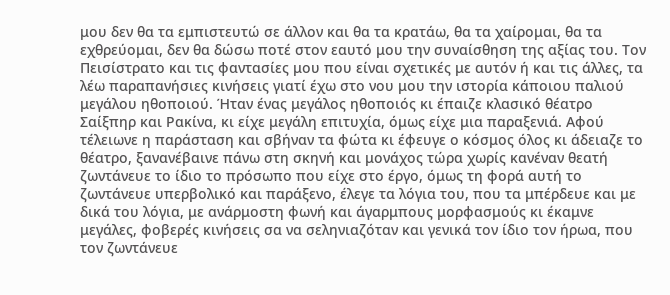μου δεν θα τα εμπιστευτώ σε άλλον και θα τα κρατάω, θα τα χαίρομαι, θα τα εχθρεύομαι, δεν θα δώσω ποτέ στον εαυτό μου την συναίσθηση της αξίας του. Τον Πεισίστρατο και τις φαντασίες μου που είναι σχετικές με αυτόν ή και τις άλλες, τα λέω παραπανήσιες κινήσεις γιατί έχω στο νου μου την ιστορία κάποιου παλιού μεγάλου ηθοποιού. Ήταν ένας μεγάλος ηθοποιός κι έπαιζε κλασικό θέατρο Σαίξπηρ και Ρακίνα, κι είχε μεγάλη επιτυχία, όμως είχε μια παραξενιά. Αφού τέλειωνε η παράσταση και σβήναν τα φώτα κι έφευγε ο κόσμος όλος κι άδειαζε το θέατρο, ξανανέβαινε πάνω στη σκηνή και μονάχος τώρα χωρίς κανέναν θεατή ζωντάνευε το ίδιο το πρόσωπο που είχε στο έργο, όμως τη φορά αυτή το ζωντάνευε υπερβολικό και παράξενο, έλεγε τα λόγια του, που τα μπέρδευε και με δικά του λόγια, με ανάρμοστη φωνή και άγαρμπους μορφασμούς κι έκαμνε μεγάλες, φοβερές κινήσεις σα να σεληνιαζόταν και γενικά τον ίδιο τον ήρωα, που τον ζωντάνευε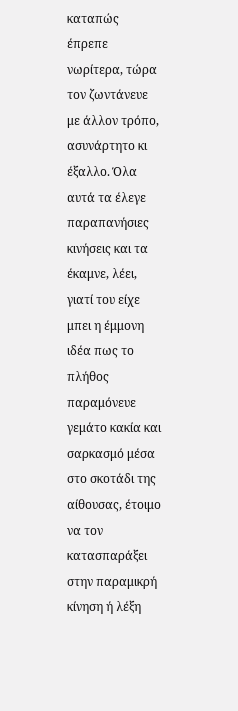καταπώς έπρεπε νωρίτερα, τώρα τον ζωντάνευε με άλλον τρόπο, ασυνάρτητο κι έξαλλο. Όλα αυτά τα έλεγε παραπανήσιες κινήσεις και τα έκαμνε, λέει, γιατί του είχε μπει η έμμονη ιδέα πως το πλήθος παραμόνευε γεμάτο κακία και σαρκασμό μέσα στο σκοτάδι της αίθουσας, έτοιμο να τον κατασπαράξει στην παραμικρή κίνηση ή λέξη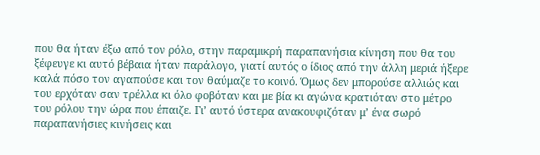που θα ήταν έξω από τον ρόλο, στην παραμικρή παραπανήσια κίνηση που θα του ξέφευγε κι αυτό βέβαια ήταν παράλογο, γιατί αυτός ο ίδιος από την άλλη μεριά ήξερε καλά πόσο τον αγαπούσε και τον θαύμαζε το κοινό. Όμως δεν μπορούσε αλλιώς και του ερχόταν σαν τρέλλα κι όλο φοβόταν και με βία κι αγώνα κρατιόταν στο μέτρο του ρόλου την ώρα που έπαιζε. Γι’ αυτό ύστερα ανακουφιζόταν μ’ ένα σωρό παραπανήσιες κινήσεις και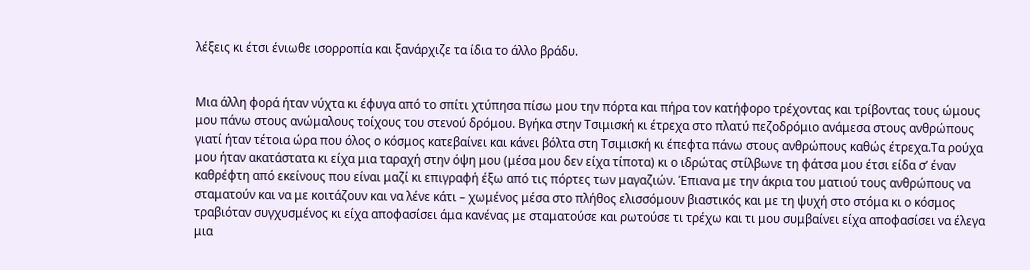λέξεις κι έτσι ένιωθε ισορροπία και ξανάρχιζε τα ίδια το άλλο βράδυ.


Μια άλλη φορά ήταν νύχτα κι έφυγα από το σπίτι χτύπησα πίσω μου την πόρτα και πήρα τον κατήφορο τρέχοντας και τρίβοντας τους ώμους μου πάνω στους ανώμαλους τοίχους του στενού δρόμου. Βγήκα στην Τσιμισκή κι έτρεχα στο πλατύ πεζοδρόμιο ανάμεσα στους ανθρώπους γιατί ήταν τέτοια ώρα που όλος ο κόσμος κατεβαίνει και κάνει βόλτα στη Τσιμισκή κι έπεφτα πάνω στους ανθρώπους καθώς έτρεχα.Τα ρούχα μου ήταν ακατάστατα κι είχα μια ταραχή στην όψη μου (μέσα μου δεν είχα τίποτα) κι ο ιδρώτας στίλβωνε τη φάτσα μου έτσι είδα σ’ έναν καθρέφτη από εκείνους που είναι μαζί κι επιγραφή έξω από τις πόρτες των μαγαζιών. Έπιανα με την άκρια του ματιού τους ανθρώπους να σταματούν και να με κοιτάζουν και να λένε κάτι – χωμένος μέσα στο πλήθος ελισσόμουν βιαστικός και με τη ψυχή στο στόμα κι ο κόσμος τραβιόταν συγχυσμένος κι είχα αποφασίσει άμα κανένας με σταματούσε και ρωτούσε τι τρέχω και τι μου συμβαίνει είχα αποφασίσει να έλεγα μια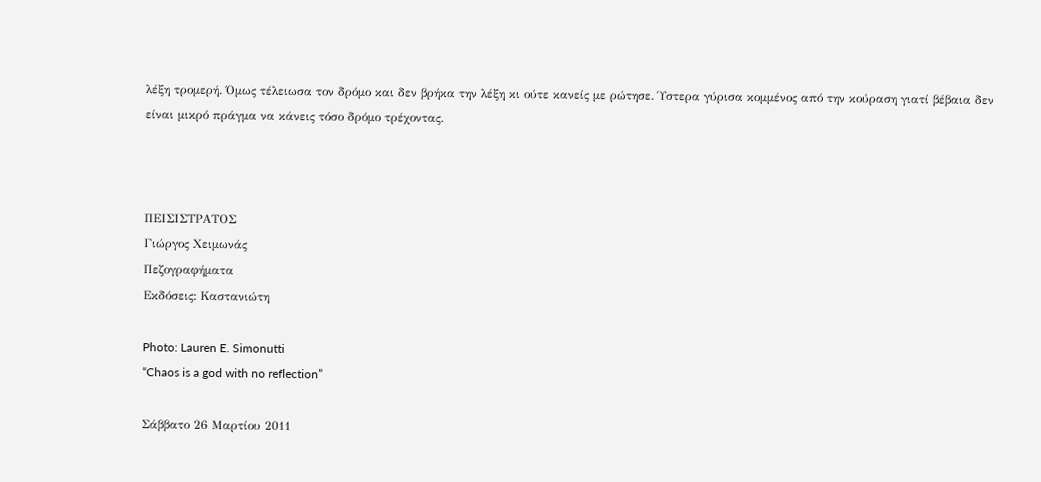λέξη τρομερή. Όμως τέλειωσα τον δρόμο και δεν βρήκα την λέξη κι ούτε κανείς με ρώτησε. Ύστερα γύρισα κομμένος από την κούραση γιατί βέβαια δεν είναι μικρό πράγμα να κάνεις τόσο δρόμο τρέχοντας.



ΠΕΙΣΙΣΤΡΑΤΟΣ
Γιώργος Χειμωνάς
Πεζογραφήματα
Εκδόσεις: Καστανιώτη

Photo: Lauren E. Simonutti
“Chaos is a god with no reflection”

Σάββατο 26 Μαρτίου 2011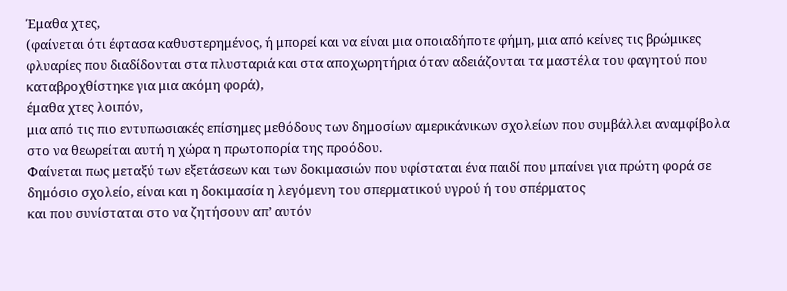Έμαθα χτες,
(φαίνεται ότι έφτασα καθυστερημένος, ή μπορεί και να είναι μια οποιαδήποτε φήμη, μια από κείνες τις βρώμικες φλυαρίες που διαδίδονται στα πλυσταριά και στα αποχωρητήρια όταν αδειάζονται τα μαστέλα του φαγητού που καταβροχθίστηκε για μια ακόμη φορά),
έμαθα χτες λοιπόν,
μια από τις πιο εντυπωσιακές επίσημες μεθόδους των δημοσίων αμερικάνικων σχολείων που συμβάλλει αναμφίβολα στο να θεωρείται αυτή η χώρα η πρωτοπορία της προόδου.
Φαίνεται πως μεταξύ των εξετάσεων και των δοκιμασιών που υφίσταται ένα παιδί που μπαίνει για πρώτη φορά σε δημόσιο σχολείο, είναι και η δοκιμασία η λεγόμενη του σπερματικού υγρού ή του σπέρματος
και που συνίσταται στο να ζητήσουν απ’ αυτόν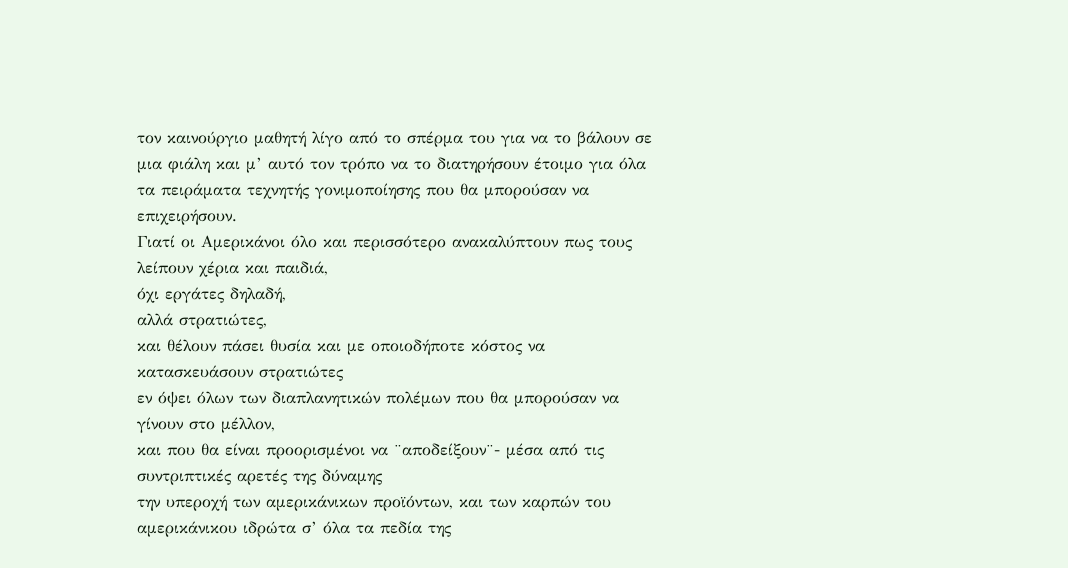τον καινούργιο μαθητή λίγο από το σπέρμα του για να το βάλουν σε μια φιάλη και μ’ αυτό τον τρόπο να το διατηρήσουν έτοιμο για όλα τα πειράματα τεχνητής γονιμοποίησης που θα μπορούσαν να επιχειρήσουν.
Γιατί οι Αμερικάνοι όλο και περισσότερο ανακαλύπτουν πως τους λείπουν χέρια και παιδιά,
όχι εργάτες δηλαδή,
αλλά στρατιώτες,
και θέλουν πάσει θυσία και με οποιοδήποτε κόστος να κατασκευάσουν στρατιώτες
εν όψει όλων των διαπλανητικών πολέμων που θα μπορούσαν να γίνουν στο μέλλον,
και που θα είναι προορισμένοι να ¨αποδείξουν¨- μέσα από τις συντριπτικές αρετές της δύναμης
την υπεροχή των αμερικάνικων προϊόντων, και των καρπών του αμερικάνικου ιδρώτα σ’ όλα τα πεδία της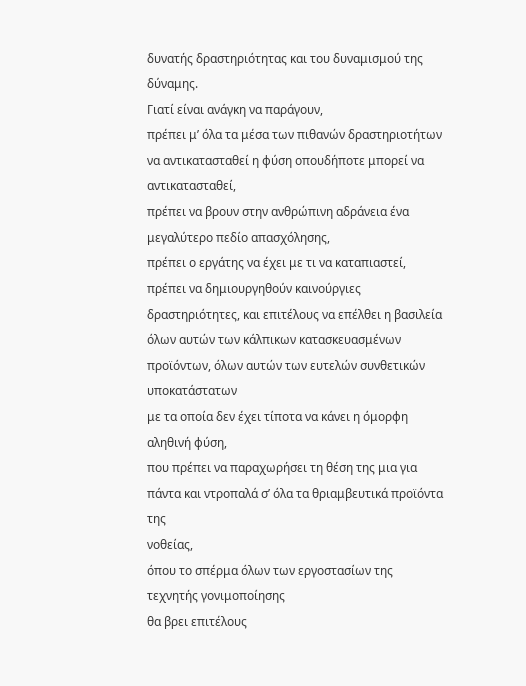δυνατής δραστηριότητας και του δυναμισμού της δύναμης.
Γιατί είναι ανάγκη να παράγουν,
πρέπει μ’ όλα τα μέσα των πιθανών δραστηριοτήτων να αντικατασταθεί η φύση οπουδήποτε μπορεί να
αντικατασταθεί,
πρέπει να βρουν στην ανθρώπινη αδράνεια ένα μεγαλύτερο πεδίο απασχόλησης,
πρέπει ο εργάτης να έχει με τι να καταπιαστεί,
πρέπει να δημιουργηθούν καινούργιες δραστηριότητες, και επιτέλους να επέλθει η βασιλεία όλων αυτών των κάλπικων κατασκευασμένων προϊόντων, όλων αυτών των ευτελών συνθετικών υποκατάστατων
με τα οποία δεν έχει τίποτα να κάνει η όμορφη αληθινή φύση,
που πρέπει να παραχωρήσει τη θέση της μια για πάντα και ντροπαλά σ’ όλα τα θριαμβευτικά προϊόντα της
νοθείας,
όπου το σπέρμα όλων των εργοστασίων της τεχνητής γονιμοποίησης
θα βρει επιτέλους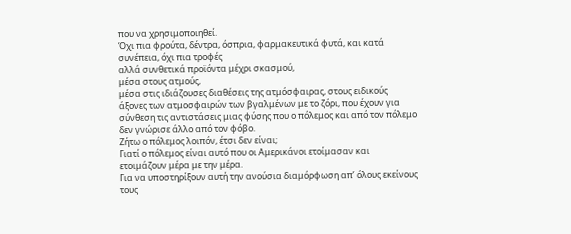που να χρησιμοποιηθεί.
Όχι πια φρούτα, δέντρα, όσπρια, φαρμακευτικά φυτά, και κατά συνέπεια, όχι πια τροφές
αλλά συνθετικά προϊόντα μέχρι σκασμού,
μέσα στους ατμούς,
μέσα στις ιδιάζουσες διαθέσεις της ατμόσφαιρας, στους ειδικούς άξονες των ατμοσφαιρών των βγαλμένων με το ζόρι, που έχουν για σύνθεση τις αντιστάσεις μιας φύσης που ο πόλεμος και από τον πόλεμο δεν γνώρισε άλλο από τον φόβο.
Ζήτω ο πόλεμος λοιπόν, έτσι δεν είναι;
Γιατί ο πόλεμος είναι αυτό που οι Αμερικάνοι ετοίμασαν και ετοιμάζουν μέρα με την μέρα.
Για να υποστηρίξουν αυτή την ανούσια διαμόρφωση απ’ όλους εκείνους τους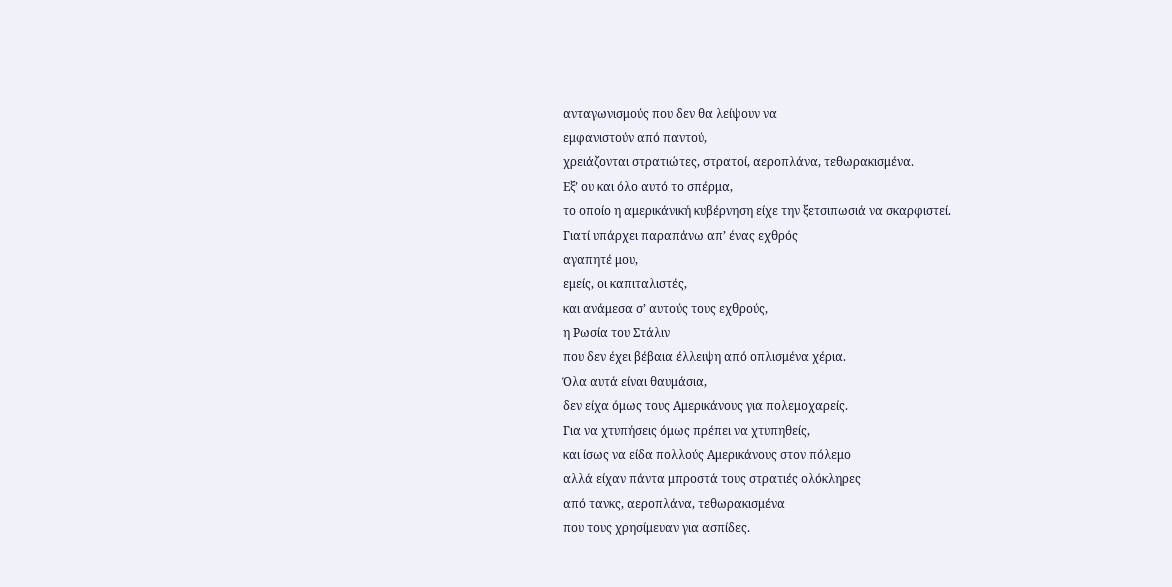ανταγωνισμούς που δεν θα λείψουν να
εμφανιστούν από παντού,
χρειάζονται στρατιώτες, στρατοί, αεροπλάνα, τεθωρακισμένα.
Εξ’ ου και όλο αυτό το σπέρμα,
το οποίο η αμερικάνική κυβέρνηση είχε την ξετσιπωσιά να σκαρφιστεί.
Γιατί υπάρχει παραπάνω απ’ ένας εχθρός
αγαπητέ μου,
εμείς, οι καπιταλιστές,
και ανάμεσα σ’ αυτούς τους εχθρούς,
η Ρωσία του Στάλιν
που δεν έχει βέβαια έλλειψη από οπλισμένα χέρια.
Όλα αυτά είναι θαυμάσια,
δεν είχα όμως τους Αμερικάνους για πολεμοχαρείς.
Για να χτυπήσεις όμως πρέπει να χτυπηθείς,
και ίσως να είδα πολλούς Αμερικάνους στον πόλεμο
αλλά είχαν πάντα μπροστά τους στρατιές ολόκληρες
από τανκς, αεροπλάνα, τεθωρακισμένα
που τους χρησίμευαν για ασπίδες.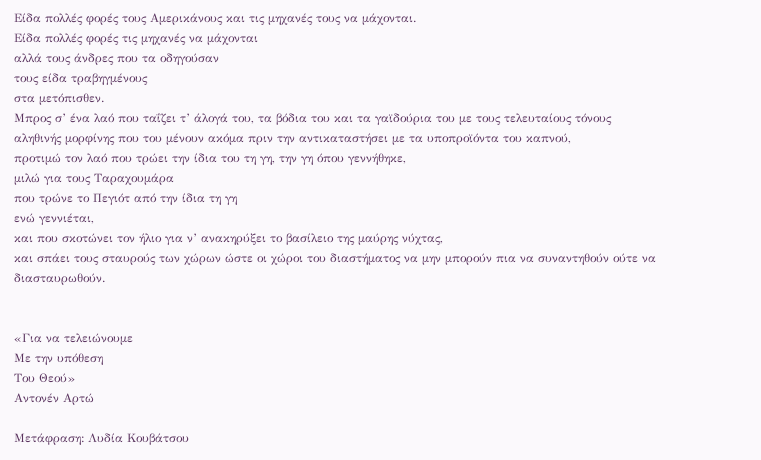Είδα πολλές φορές τους Αμερικάνους και τις μηχανές τους να μάχονται.
Είδα πολλές φορές τις μηχανές να μάχονται
αλλά τους άνδρες που τα οδηγούσαν
τους είδα τραβηγμένους
στα μετόπισθεν.
Μπρος σ’ ένα λαό που ταΐζει τ’ άλογά του, τα βόδια του και τα γαϊδούρια του με τους τελευταίους τόνους αληθινής μορφίνης που του μένουν ακόμα πριν την αντικαταστήσει με τα υποπροϊόντα του καπνού,
προτιμώ τον λαό που τρώει την ίδια του τη γη, την γη όπου γεννήθηκε,
μιλώ για τους Ταραχουμάρα
που τρώνε το Πεγιότ από την ίδια τη γη
ενώ γεννιέται,
και που σκοτώνει τον ήλιο για ν’ ανακηρύξει το βασίλειο της μαύρης νύχτας,
και σπάει τους σταυρούς των χώρων ώστε οι χώροι του διαστήματος να μην μπορούν πια να συναντηθούν ούτε να διασταυρωθούν.


«Για να τελειώνουμε
Με την υπόθεση
Του Θεού»
Αντονέν Αρτώ

Μετάφραση: Λυδία Κουβάτσου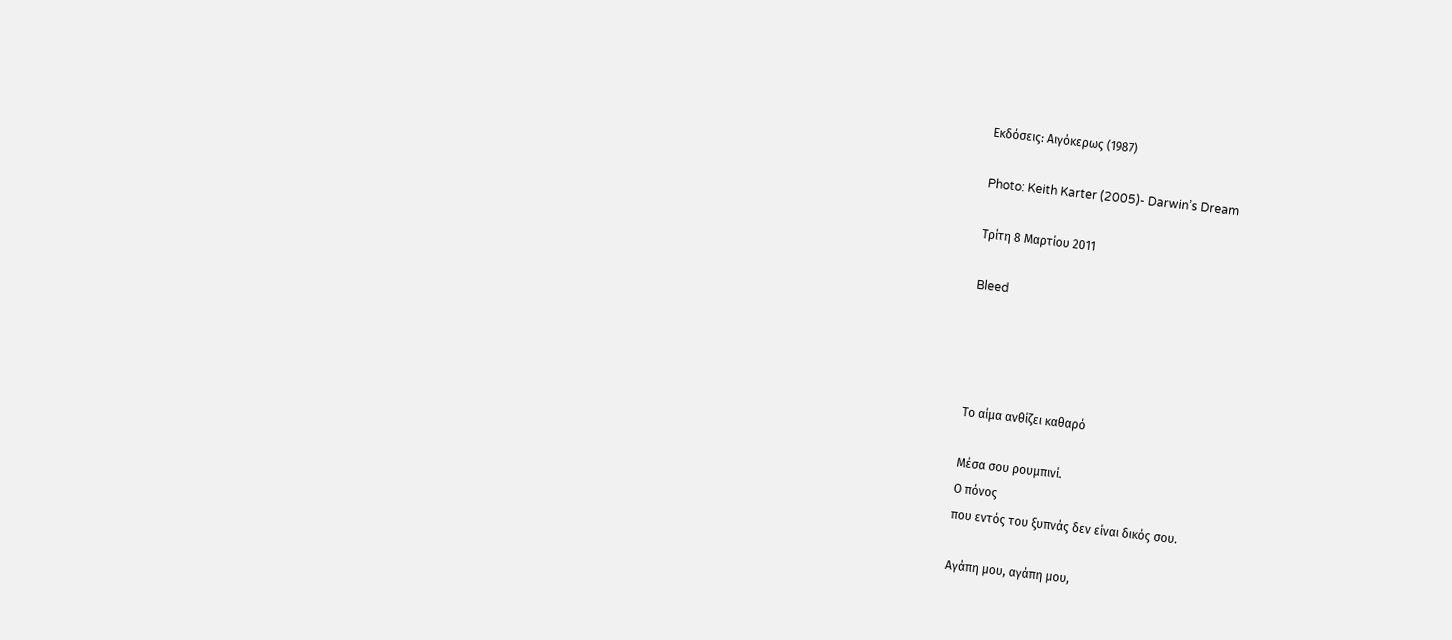Εκδόσεις: Αιγόκερως (1987)

Photo: Keith Karter (2005)- Darwin’s Dream

Τρίτη 8 Μαρτίου 2011

Bleed




Το αίμα ανθίζει καθαρό

Μέσα σου ρουμπινί.
Ο πόνος
που εντός του ξυπνάς δεν είναι δικός σου.

Αγάπη μου, αγάπη μου,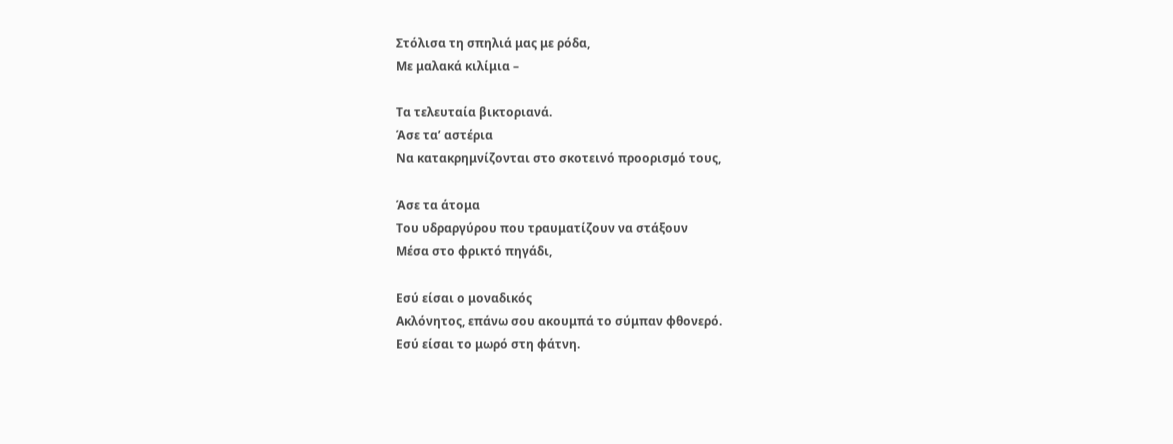Στόλισα τη σπηλιά μας με ρόδα,
Με μαλακά κιλίμια –

Τα τελευταία βικτοριανά.
Άσε τα’ αστέρια
Να κατακρημνίζονται στο σκοτεινό προορισμό τους,

Άσε τα άτομα
Του υδραργύρου που τραυματίζουν να στάξουν
Μέσα στο φρικτό πηγάδι,

Εσύ είσαι ο μοναδικός
Ακλόνητος, επάνω σου ακουμπά το σύμπαν φθονερό.
Εσύ είσαι το μωρό στη φάτνη.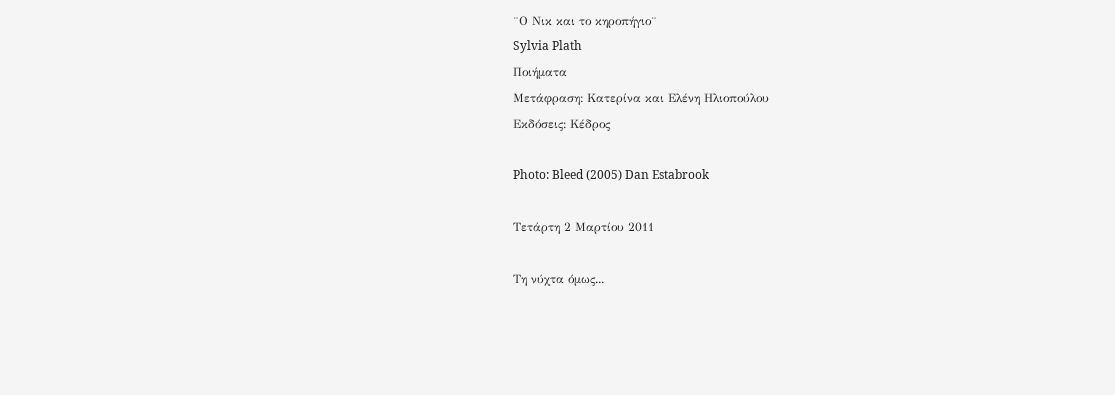¨Ο Νικ και το κηροπήγιο¨
Sylvia Plath
Ποιήματα
Μετάφραση: Κατερίνα και Ελένη Ηλιοπούλου
Εκδόσεις: Κέδρος

Photo: Bleed (2005) Dan Estabrook

Τετάρτη 2 Μαρτίου 2011

Τη νύχτα όμως...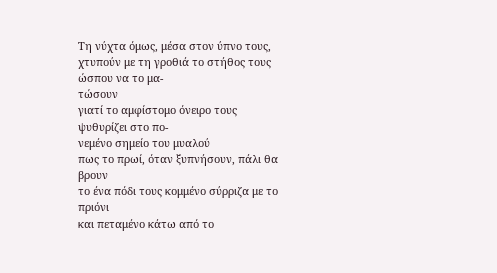Τη νύχτα όμως, μέσα στον ύπνο τους,
χτυπούν με τη γροθιά το στήθος τους ώσπου να το μα-
τώσουν
γιατί το αμφίστομο όνειρο τους ψυθυρίζει στο πο-
νεμένο σημείο του μυαλού
πως το πρωί, όταν ξυπνήσουν, πάλι θα βρουν
το ένα πόδι τους κομμένο σύρριζα με το πριόνι
και πεταμένο κάτω από το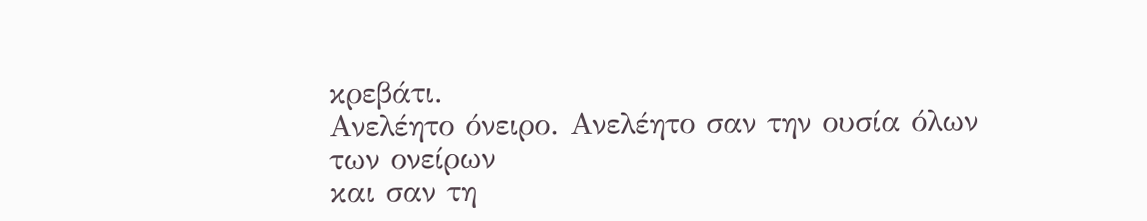κρεβάτι.
Ανελέητο όνειρο. Ανελέητο σαν την ουσία όλων
των ονείρων
και σαν τη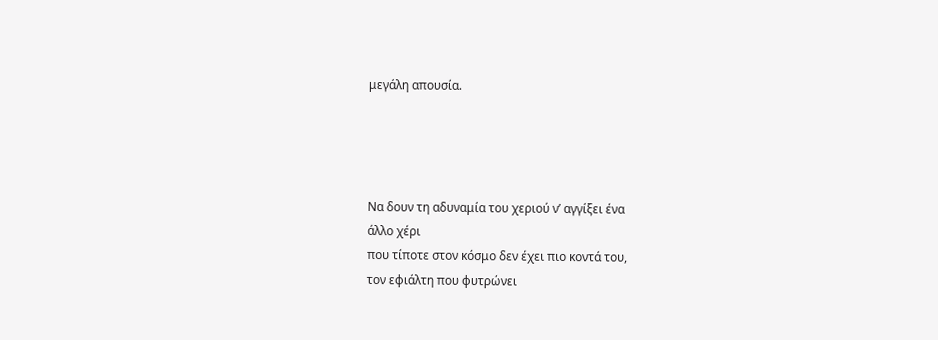μεγάλη απουσία.




Να δουν τη αδυναμία του χεριού ν’ αγγίξει ένα
άλλο χέρι
που τίποτε στον κόσμο δεν έχει πιο κοντά του,
τον εφιάλτη που φυτρώνει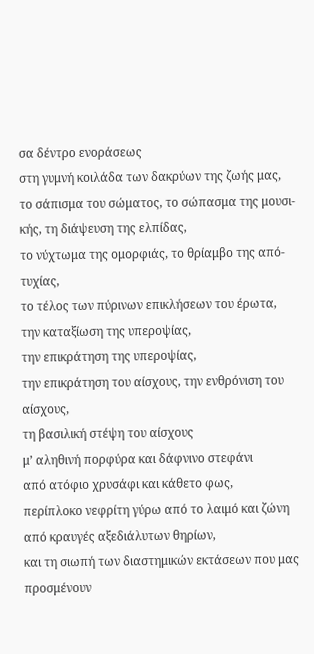σα δέντρο ενοράσεως
στη γυμνή κοιλάδα των δακρύων της ζωής μας,
το σάπισμα του σώματος, το σώπασμα της μουσι-
κής, τη διάψευση της ελπίδας,
το νύχτωμα της ομορφιάς, το θρίαμβο της από-
τυχίας,
το τέλος των πύρινων επικλήσεων του έρωτα,
την καταξίωση της υπεροψίας,
την επικράτηση της υπεροψίας,
την επικράτηση του αίσχους, την ενθρόνιση του
αίσχους,
τη βασιλική στέψη του αίσχους
μ’ αληθινή πορφύρα και δάφνινο στεφάνι
από ατόφιο χρυσάφι και κάθετο φως,
περίπλοκο νεφρίτη γύρω από το λαιμό και ζώνη
από κραυγές αξεδιάλυτων θηρίων,
και τη σιωπή των διαστημικών εκτάσεων που μας
προσμένουν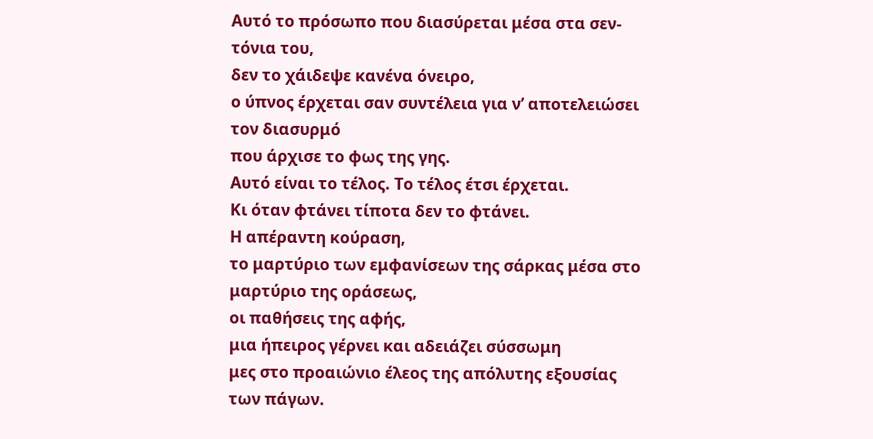Αυτό το πρόσωπο που διασύρεται μέσα στα σεν-
τόνια του,
δεν το χάιδεψε κανένα όνειρο,
ο ύπνος έρχεται σαν συντέλεια για ν’ αποτελειώσει
τον διασυρμό
που άρχισε το φως της γης.
Αυτό είναι το τέλος. Το τέλος έτσι έρχεται.
Κι όταν φτάνει τίποτα δεν το φτάνει.
Η απέραντη κούραση,
το μαρτύριο των εμφανίσεων της σάρκας μέσα στο
μαρτύριο της οράσεως,
οι παθήσεις της αφής,
μια ήπειρος γέρνει και αδειάζει σύσσωμη
μες στο προαιώνιο έλεος της απόλυτης εξουσίας
των πάγων.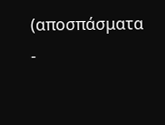(αποσπάσματα -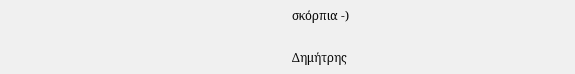σκόρπια -)

Δημήτρης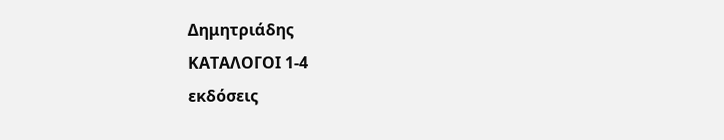Δημητριάδης
ΚΑΤΑΛΟΓΟΙ 1-4
εκδόσεις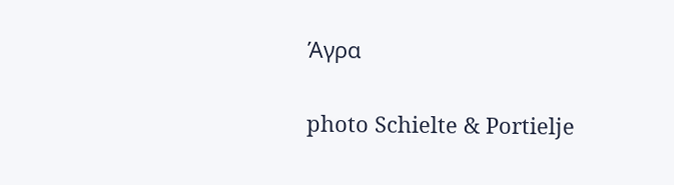Άγρα

photo Schielte & Portielje